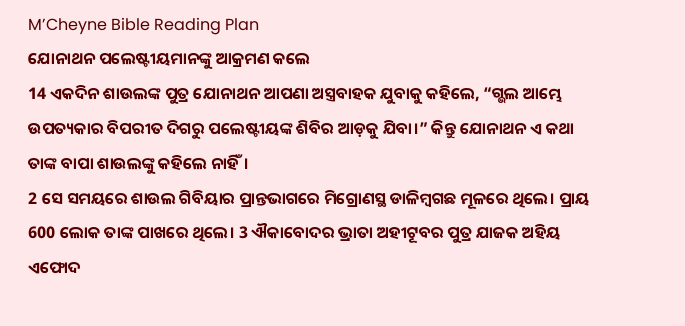M’Cheyne Bible Reading Plan
ଯୋନାଥନ ପଲେଷ୍ଟୀୟମାନଙ୍କୁ ଆକ୍ରମଣ କଲେ
14 ଏକଦିନ ଶାଉଲଙ୍କ ପୁତ୍ର ଯୋନାଥନ ଆପଣା ଅସ୍ତ୍ରବାହକ ଯୁବାକୁ କହିଲେ, “ଗ୍ଭଲ ଆମ୍ଭେ ଉପତ୍ୟକାର ବିପରୀତ ଦିଗରୁ ପଲେଷ୍ଟୀୟଙ୍କ ଶିବିର ଆଡ଼କୁ ଯିବା।” କିନ୍ତୁ ଯୋନାଥନ ଏ କଥା ତାଙ୍କ ବାପା ଶାଉଲଙ୍କୁ କହିଲେ ନାହିଁ।
2 ସେ ସମୟରେ ଶାଉଲ ଗିବିୟାର ପ୍ରାନ୍ତଭାଗରେ ମିଗ୍ରୋଣସ୍ଥ ଡାଳିମ୍ବଗଛ ମୂଳରେ ଥିଲେ। ପ୍ରାୟ 600 ଲୋକ ତାଙ୍କ ପାଖରେ ଥିଲେ। 3 ଐକାବୋଦର ଭ୍ରାତା ଅହୀଟୂବର ପୁତ୍ର ଯାଜକ ଅହିୟ ଏଫୋଦ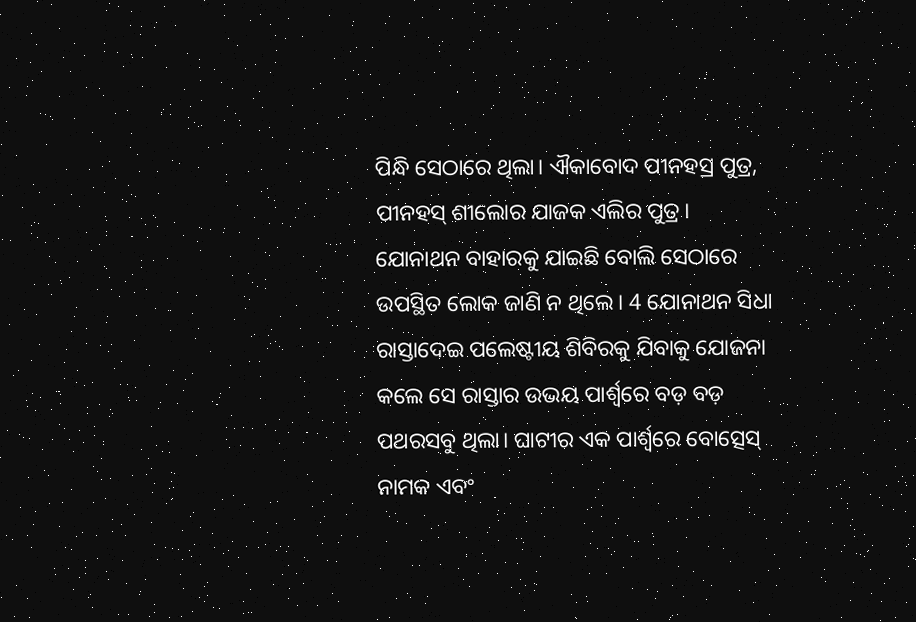ପିନ୍ଧି ସେଠାରେ ଥିଲା। ଐକାବୋଦ ପୀନହସ୍ର ପୁତ୍ର, ପୀନହସ୍ ଶୀଲୋର ଯାଜକ ଏଲିର ପୁତ୍ର।
ଯୋନାଥନ ବାହାରକୁ ଯାଇଛି ବୋଲି ସେଠାରେ ଉପସ୍ଥିତ ଲୋକ ଜାଣି ନ ଥିଲେ। 4 ଯୋନାଥନ ସିଧା ରାସ୍ତାଦେଇ ପଲେଷ୍ଟୀୟ ଶିବିରକୁ ଯିବାକୁ ଯୋଜନା କଲେ ସେ ରାସ୍ତାର ଉଭୟ ପାର୍ଶ୍ୱରେ ବଡ଼ ବଡ଼ ପଥରସବୁ ଥିଲା। ଘାଟୀର ଏକ ପାର୍ଶ୍ୱରେ ବୋତ୍ସେସ୍ ନାମକ ଏବଂ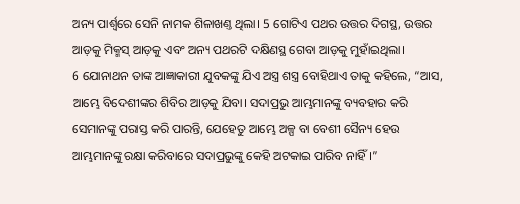ଅନ୍ୟ ପାର୍ଶ୍ୱରେ ସେନି ନାମକ ଶିଳାଖଣ୍ତ ଥିଲା। 5 ଗୋଟିଏ ପଥର ଉତ୍ତର ଦିଗସ୍ଥ, ଉତ୍ତର ଆଡ଼କୁ ମିକ୍ମସ୍ ଆଡ଼କୁ ଏବଂ ଅନ୍ୟ ପଥରଟି ଦକ୍ଷିଣସ୍ଥ ଗେବା ଆଡ଼କୁ ମୁହାଁଇଥିଲା।
6 ଯୋନାଥନ ତାଙ୍କ ଆଜ୍ଞାକାରୀ ଯୁବକଙ୍କୁ ଯିଏ ଅସ୍ତ୍ର ଶସ୍ତ୍ର ବୋହିଥାଏ ତାକୁ କହିଲେ, “ଆସ, ଆମ୍ଭେ ବିଦେଶୀଙ୍କର ଶିବିର ଆଡ଼କୁ ଯିବା। ସଦାପ୍ରଭୁ ଆମ୍ଭମାନଙ୍କୁ ବ୍ୟବହାର କରି ସେମାନଙ୍କୁ ପରାସ୍ତ କରି ପାରନ୍ତି, ଯେହେତୁ ଆମ୍ଭେ ଅଳ୍ପ ବା ବେଶୀ ସୈନ୍ୟ ହେଉ ଆମ୍ଭମାନଙ୍କୁ ରକ୍ଷା କରିବାରେ ସଦାପ୍ରଭୁଙ୍କୁ କେହି ଅଟକାଇ ପାରିବ ନାହିଁ।”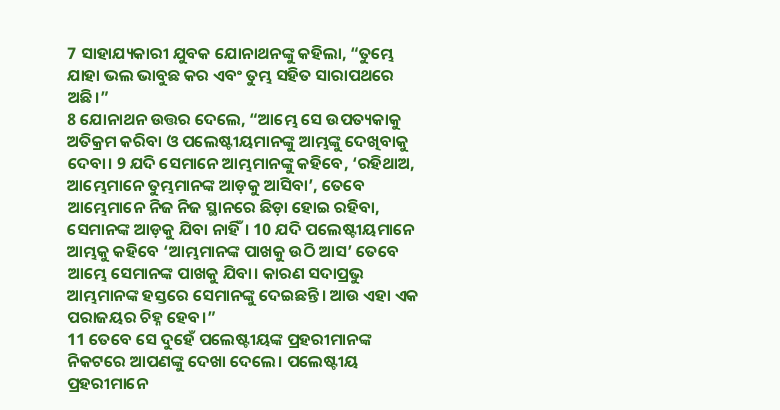7 ସାହାଯ୍ୟକାରୀ ଯୁବକ ଯୋନାଥନଙ୍କୁ କହିଲା, “ତୁମ୍ଭେ ଯାହା ଭଲ ଭାବୁଛ କର ଏବଂ ତୁମ୍ଭ ସହିତ ସାରାପଥରେ ଅଛି।”
8 ଯୋନାଥନ ଉତ୍ତର ଦେଲେ, “ଆମ୍ଭେ ସେ ଉପତ୍ୟକାକୁ ଅତିକ୍ରମ କରିବା ଓ ପଲେଷ୍ଟୀୟମାନଙ୍କୁ ଆମ୍ଭଙ୍କୁ ଦେଖିବାକୁ ଦେବା। 9 ଯଦି ସେମାନେ ଆମ୍ଭମାନଙ୍କୁ କହିବେ, ‘ରହିଥାଅ, ଆମ୍ଭେମାନେ ତୁମ୍ଭମାନଙ୍କ ଆଡ଼କୁ ଆସିବା’, ତେବେ ଆମ୍ଭେମାନେ ନିଜ ନିଜ ସ୍ଥାନରେ ଛିଡ଼ା ହୋଇ ରହିବା, ସେମାନଙ୍କ ଆଡ଼କୁ ଯିବା ନାହିଁ। 10 ଯଦି ପଲେଷ୍ଟୀୟମାନେ ଆମ୍ଭକୁ କହିବେ ‘ଆମ୍ଭମାନଙ୍କ ପାଖକୁ ଉଠି ଆସ’ ତେବେ ଆମ୍ଭେ ସେମାନଙ୍କ ପାଖକୁ ଯିବା। କାରଣ ସଦାପ୍ରଭୁ ଆମ୍ଭମାନଙ୍କ ହସ୍ତରେ ସେମାନଙ୍କୁ ଦେଇଛନ୍ତି। ଆଉ ଏହା ଏକ ପରାଜୟର ଚିହ୍ନ ହେବ।”
11 ତେବେ ସେ ଦୁହେଁ ପଲେଷ୍ଟୀୟଙ୍କ ପ୍ରହରୀମାନଙ୍କ ନିକଟରେ ଆପଣଙ୍କୁ ଦେଖା ଦେଲେ। ପଲେଷ୍ଟୀୟ ପ୍ରହରୀମାନେ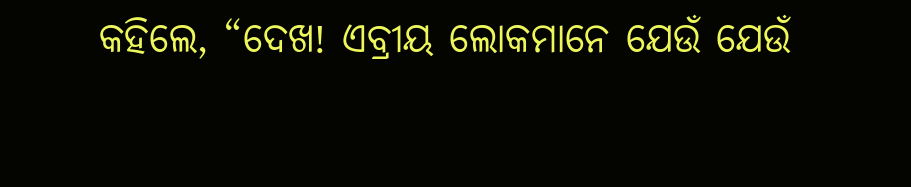କହିଲେ, “ଦେଖ! ଏବ୍ରୀୟ ଲୋକମାନେ ଯେଉଁ ଯେଉଁ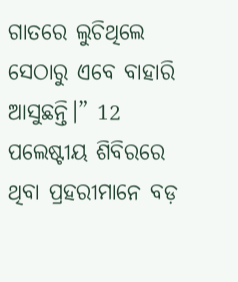ଗାତରେ ଲୁଚିଥିଲେ ସେଠାରୁ ଏବେ ବାହାରି ଆସୁଛନ୍ତି।” 12 ପଲେଷ୍ଟୀୟ ଶିବିରରେ ଥିବା ପ୍ରହରୀମାନେ ବଡ଼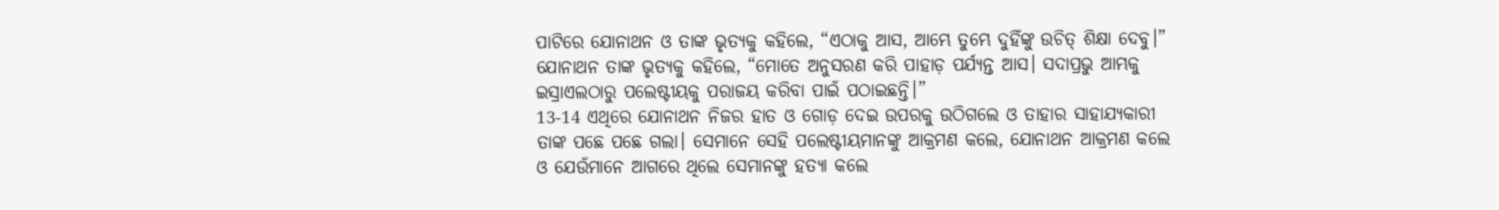ପାଟିରେ ଯୋନାଥନ ଓ ତାଙ୍କ ଭୃତ୍ୟକୁ କହିଲେ, “ଏଠାକୁ ଆସ, ଆମ୍ଭେ ତୁମ୍ଭେ ଦୁହିଁଙ୍କୁ ଉଚିତ୍ ଶିକ୍ଷା ଦେବୁ।”
ଯୋନାଥନ ତାଙ୍କ ଭୃତ୍ୟକୁ କହିଲେ, “ମୋତେ ଅନୁସରଣ କରି ପାହାଡ଼ ପର୍ଯ୍ୟନ୍ତ ଆସ। ସଦାପ୍ରଭୁ ଆମ୍ଭକୁ ଇସ୍ରାଏଲଠାରୁ ପଲେଷ୍ଟୀୟକୁ ପରାଜୟ କରିବା ପାଇଁ ପଠାଇଛନ୍ତି।”
13-14 ଏଥିରେ ଯୋନାଥନ ନିଜର ହାତ ଓ ଗୋଡ଼ ଦେଇ ଉପରକୁ ଉଠିଗଲେ ଓ ତାହାର ସାହାଯ୍ୟକାରୀ ତାଙ୍କ ପଛେ ପଛେ ଗଲା। ସେମାନେ ସେହି ପଲେଷ୍ଟୀୟମାନଙ୍କୁ ଆକ୍ରମଣ କଲେ, ଯୋନାଥନ ଆକ୍ରମଣ କଲେ ଓ ଯେଉଁମାନେ ଆଗରେ ଥିଲେ ସେମାନଙ୍କୁ ହତ୍ୟା କଲେ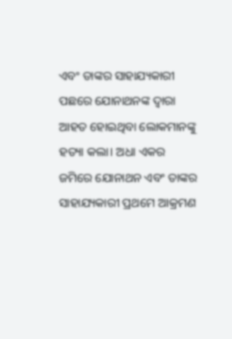ଏବଂ ତାଙ୍କର ସାହାଯ୍ୟକାରୀ ପଛରେ ଯୋନାଥନଙ୍କ ଦ୍ୱାରା ଆହତ ହୋଇଥିବା ଲୋକମାନଙ୍କୁ ହତ୍ୟା କଲା। ଅଧା ଏକର ଜମିରେ ଯୋନାଥନ ଏବଂ ତାଙ୍କର ସାହାଯ୍ୟକାରୀ ପ୍ରଥମେ ଆକ୍ରମଣ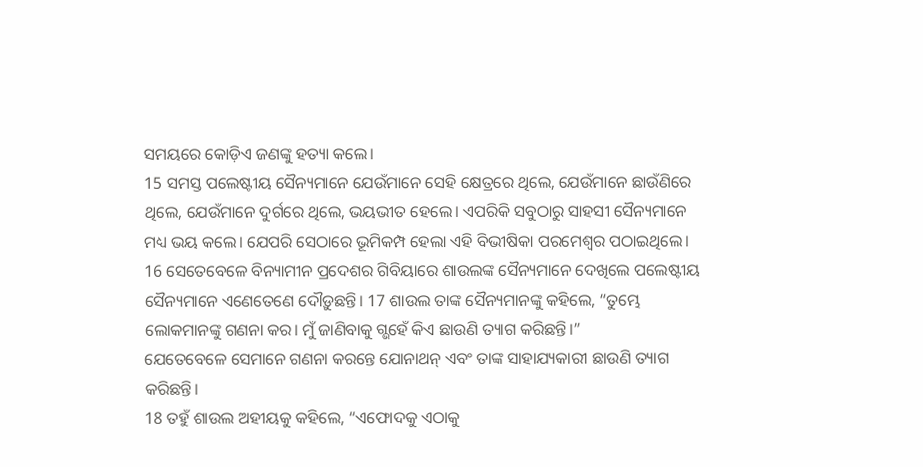ସମୟରେ କୋଡ଼ିଏ ଜଣଙ୍କୁ ହତ୍ୟା କଲେ।
15 ସମସ୍ତ ପଲେଷ୍ଟୀୟ ସୈନ୍ୟମାନେ ଯେଉଁମାନେ ସେହି କ୍ଷେତ୍ରରେ ଥିଲେ, ଯେଉଁମାନେ ଛାଉଁଣିରେ ଥିଲେ, ଯେଉଁମାନେ ଦୁର୍ଗରେ ଥିଲେ, ଭୟଭୀତ ହେଲେ। ଏପରିକି ସବୁଠାରୁ ସାହସୀ ସୈନ୍ୟମାନେ ମଧ୍ୟ ଭୟ କଲେ। ଯେପରି ସେଠାରେ ଭୂମିକମ୍ପ ହେଲା ଏହି ବିଭୀଷିକା ପରମେଶ୍ୱର ପଠାଇଥିଲେ।
16 ସେତେବେଳେ ବିନ୍ୟାମୀନ ପ୍ରଦେଶର ଗିବିୟାରେ ଶାଉଲଙ୍କ ସୈନ୍ୟମାନେ ଦେଖିଲେ ପଲେଷ୍ଟୀୟ ସୈନ୍ୟମାନେ ଏଣେତେଣେ ଦୌଡ଼ୁଛନ୍ତି। 17 ଶାଉଲ ତାଙ୍କ ସୈନ୍ୟମାନଙ୍କୁ କହିଲେ, “ତୁମ୍ଭେ ଲୋକମାନଙ୍କୁ ଗଣନା କର। ମୁଁ ଜାଣିବାକୁ ଗ୍ଭହେଁ କିଏ ଛାଉଣି ତ୍ୟାଗ କରିଛନ୍ତି।”
ଯେତେବେଳେ ସେମାନେ ଗଣନା କରନ୍ତେ ଯୋନାଥନ୍ ଏବଂ ତାଙ୍କ ସାହାଯ୍ୟକାରୀ ଛାଉଣି ତ୍ୟାଗ କରିଛନ୍ତି।
18 ତହୁଁ ଶାଉଲ ଅହୀୟକୁ କହିଲେ, “ଏଫୋଦକୁ ଏଠାକୁ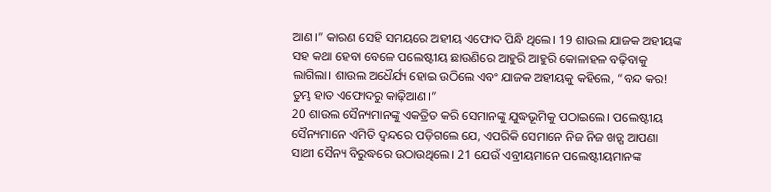ଆଣ।” କାରଣ ସେହି ସମୟରେ ଅହୀୟ ଏଫୋଦ ପିନ୍ଧି ଥିଲେ। 19 ଶାଉଲ ଯାଜକ ଅହୀୟଙ୍କ ସହ କଥା ହେବା ବେଳେ ପଲେଷ୍ଟୀୟ ଛାଉଣିରେ ଆହୁରି ଆହୁରି କୋଳାହଳ ବଢ଼ିବାକୁ ଲାଗିଲା। ଶାଉଲ ଅଧୈର୍ଯ୍ୟ ହୋଇ ଉଠିଲେ ଏବଂ ଯାଜକ ଅହୀୟକୁ କହିଲେ, “ବନ୍ଦ କର! ତୁମ୍ଭ ହାତ ଏଫୋଦରୁ କାଢ଼ିଆଣ।”
20 ଶାଉଲ ସୈନ୍ୟମାନଙ୍କୁ ଏକତ୍ରିତ କରି ସେମାନଙ୍କୁ ଯୁଦ୍ଧଭୂମିକୁ ପଠାଇଲେ। ପଲେଷ୍ଟୀୟ ସୈନ୍ୟମାନେ ଏମିତି ଦ୍ୱନ୍ଦରେ ପଡ଼ିଗଲେ ଯେ, ଏପରିକି ସେମାନେ ନିଜ ନିଜ ଖଡ଼୍ଗ ଆପଣା ସାଥୀ ସୈନ୍ୟ ବିରୁଦ୍ଧରେ ଉଠାଉଥିଲେ। 21 ଯେଉଁ ଏବ୍ରୀୟମାନେ ପଲେଷ୍ଟୀୟମାନଙ୍କ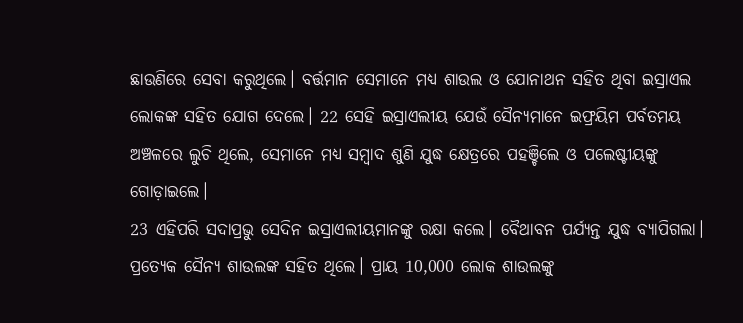ଛାଉଣିରେ ସେବା କରୁଥିଲେ। ବର୍ତ୍ତମାନ ସେମାନେ ମଧ୍ୟ ଶାଉଲ ଓ ଯୋନାଥନ ସହିତ ଥିବା ଇସ୍ରାଏଲ ଲୋକଙ୍କ ସହିତ ଯୋଗ ଦେଲେ। 22 ସେହି ଇସ୍ରାଏଲୀୟ ଯେଉଁ ସୈନ୍ୟମାନେ ଇଫ୍ରୟିମ ପର୍ବତମୟ ଅଞ୍ଚଳରେ ଲୁଚି ଥିଲେ, ସେମାନେ ମଧ୍ୟ ସମ୍ବାଦ ଶୁଣି ଯୁଦ୍ଧ କ୍ଷେତ୍ରରେ ପହଞ୍ଚିଲେ ଓ ପଲେଷ୍ଟୀୟଙ୍କୁ ଗୋଡ଼ାଇଲେ।
23 ଏହିପରି ସଦାପ୍ରଭୁ ସେଦିନ ଇସ୍ରାଏଲୀୟମାନଙ୍କୁ ରକ୍ଷା କଲେ। ବୈଥାବନ ପର୍ଯ୍ୟନ୍ତ ଯୁଦ୍ଧ ବ୍ୟାପିଗଲା। ପ୍ରତ୍ୟେକ ସୈନ୍ୟ ଶାଉଲଙ୍କ ସହିତ ଥିଲେ। ପ୍ରାୟ 10,000 ଲୋକ ଶାଉଲଙ୍କୁ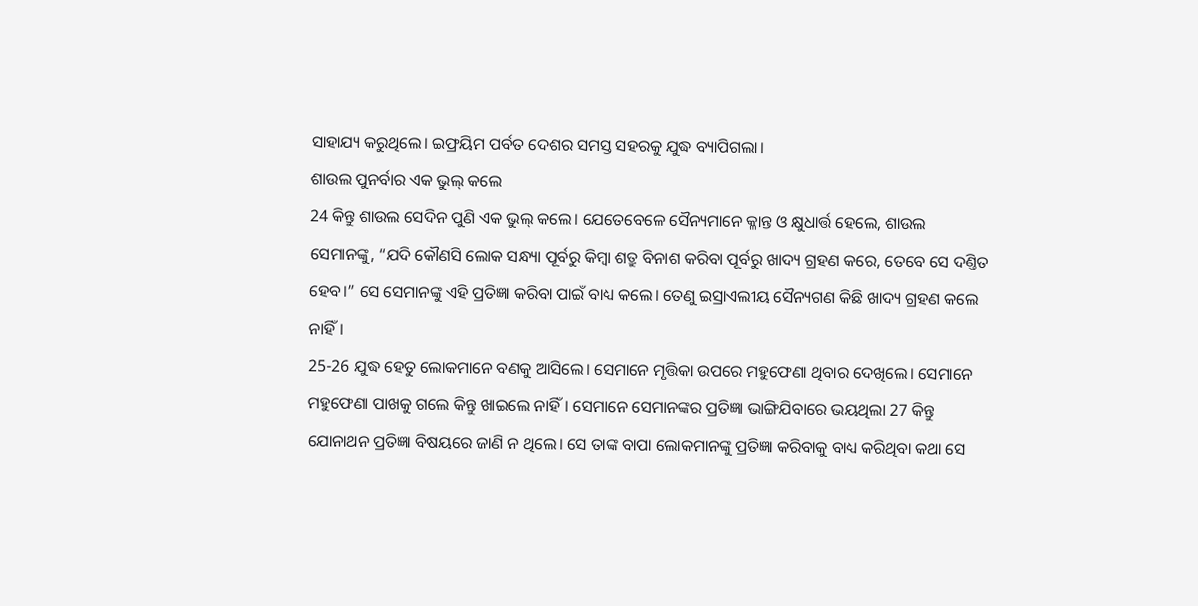ସାହାଯ୍ୟ କରୁଥିଲେ। ଇଫ୍ରୟିମ ପର୍ବତ ଦେଶର ସମସ୍ତ ସହରକୁ ଯୁଦ୍ଧ ବ୍ୟାପିଗଲା।
ଶାଉଲ ପୁନର୍ବାର ଏକ ଭୁଲ୍ କଲେ
24 କିନ୍ତୁ ଶାଉଲ ସେଦିନ ପୁଣି ଏକ ଭୁଲ୍ କଲେ। ଯେତେବେଳେ ସୈନ୍ୟମାନେ କ୍ଳାନ୍ତ ଓ କ୍ଷୁଧାର୍ତ୍ତ ହେଲେ, ଶାଉଲ ସେମାନଙ୍କୁ, “ଯଦି କୌଣସି ଲୋକ ସନ୍ଧ୍ୟା ପୂର୍ବରୁ କିମ୍ବା ଶତ୍ରୁ ବିନାଶ କରିବା ପୂର୍ବରୁ ଖାଦ୍ୟ ଗ୍ରହଣ କରେ, ତେବେ ସେ ଦଣ୍ତିତ ହେବ।” ସେ ସେମାନଙ୍କୁ ଏହି ପ୍ରତିଜ୍ଞା କରିବା ପାଇଁ ବାଧ୍ୟ କଲେ। ତେଣୁ ଇସ୍ରାଏଲୀୟ ସୈନ୍ୟଗଣ କିଛି ଖାଦ୍ୟ ଗ୍ରହଣ କଲେ ନାହିଁ।
25-26 ଯୁଦ୍ଧ ହେତୁ ଲୋକମାନେ ବଣକୁ ଆସିଲେ। ସେମାନେ ମୃତ୍ତିକା ଉପରେ ମହୁଫେଣା ଥିବାର ଦେଖିଲେ। ସେମାନେ ମହୁଫେଣା ପାଖକୁ ଗଲେ କିନ୍ତୁ ଖାଇଲେ ନାହିଁ। ସେମାନେ ସେମାନଙ୍କର ପ୍ରତିଜ୍ଞା ଭାଙ୍ଗିଯିବାରେ ଭୟଥିଲା 27 କିନ୍ତୁ ଯୋନାଥନ ପ୍ରତିଜ୍ଞା ବିଷୟରେ ଜାଣି ନ ଥିଲେ। ସେ ତାଙ୍କ ବାପା ଲୋକମାନଙ୍କୁ ପ୍ରତିଜ୍ଞା କରିବାକୁ ବାଧ୍ୟ କରିଥିବା କଥା ସେ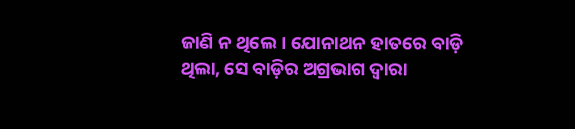ଜାଣି ନ ଥିଲେ। ଯୋନାଥନ ହାତରେ ବାଡ଼ି ଥିଲା, ସେ ବାଡ଼ିର ଅଗ୍ରଭାଗ ଦ୍ୱାରା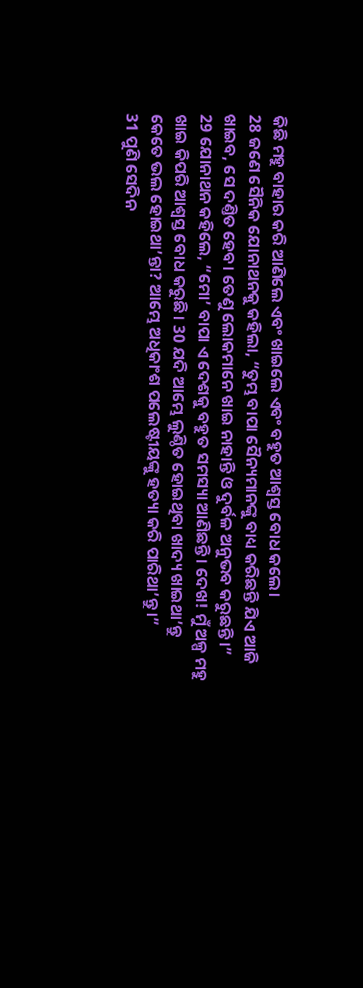କିଛି ମହୁ ବାହାର କରି ଆଣିଲେ ଏବଂ ଖାଇଲେ ଏବଂ ବହୁତ ଆଶ୍ୱସ୍ତ ବୋଧ କଲେ।
28 ଜଣେ ସୈନିକ ଯୋନାଥନକୁ କହିଲା, “ତୁମ୍ଭ ବାପା ସୈନ୍ୟମାନଙ୍କୁ ବାଧ୍ୟ କରିଛନ୍ତି ଯିଏ ଆଜି ଖାଇବ, ସେ ଦଣ୍ତିତ ହେବ। ତେଣୁ ଲୋକମାନେ ଖାଇ ନାହାନ୍ତି ଓ ଦୁର୍ବଳ ଅନୁଭବ କରୁଛନ୍ତି।”
29 ଯୋନାଥନ କହିଲେ, “ମୋ’ ବାପା ଏ ଦେଶକୁ ବହୁତ ସମସ୍ୟା ଆଣିଛନ୍ତି। ଦେଖ! ମୁଁ ଅଳ୍ପ ମହୁ ଖାଇ କିପରି ଆଶ୍ୱସ୍ତ ବୋଧ କରୁଛି। 30 ଯଦି ଆମ୍ଭେ ଲୁଣ୍ଠିତ ହୋଇଥିବା ଖାଦ୍ୟ ଖାଇଥା’ନ୍ତୁ କେତେ ଭଲ ହୋଇଥା’ନ୍ତା? ଆମ୍ଭେ ଅଧିକାଂଶ ପଲେଷ୍ଟୀୟଙ୍କୁ ହତ୍ୟା କରି ପାରିଥା’ନ୍ତୁ।”
31 ପୁଣି ସେଦିନ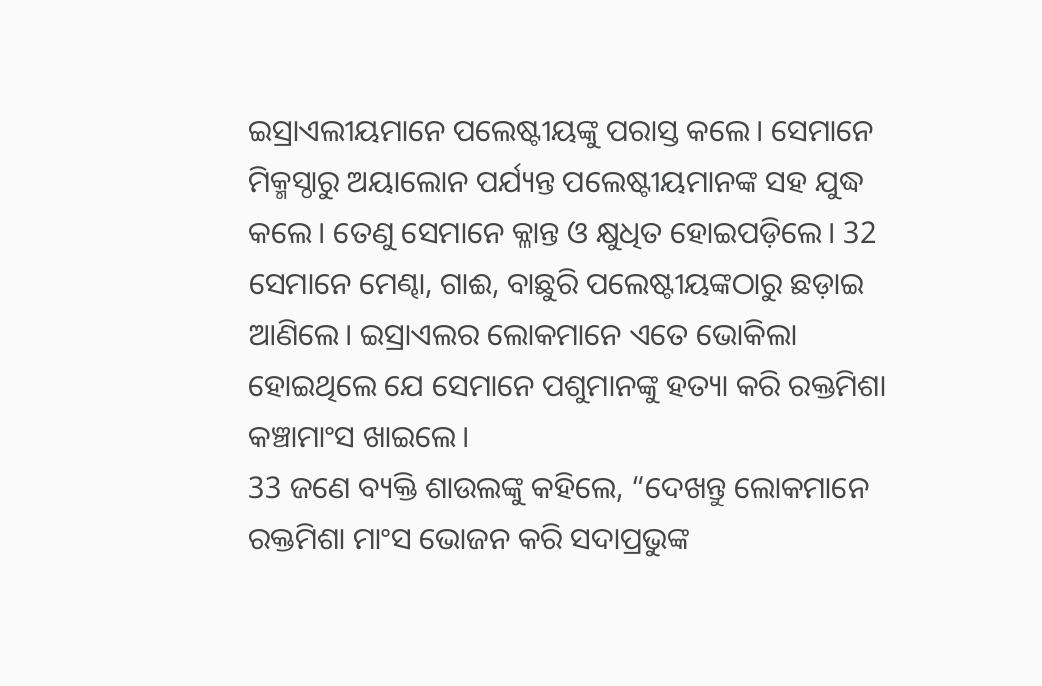ଇସ୍ରାଏଲୀୟମାନେ ପଲେଷ୍ଟୀୟଙ୍କୁ ପରାସ୍ତ କଲେ। ସେମାନେ ମିକ୍ମସ୍ଠାରୁ ଅୟାଲୋନ ପର୍ଯ୍ୟନ୍ତ ପଲେଷ୍ଟୀୟମାନଙ୍କ ସହ ଯୁଦ୍ଧ କଲେ। ତେଣୁ ସେମାନେ କ୍ଳାନ୍ତ ଓ କ୍ଷୁଧିତ ହୋଇପଡ଼ିଲେ। 32 ସେମାନେ ମେଣ୍ଢା, ଗାଈ, ବାଛୁରି ପଲେଷ୍ଟୀୟଙ୍କଠାରୁ ଛଡ଼ାଇ ଆଣିଲେ। ଇସ୍ରାଏଲର ଲୋକମାନେ ଏତେ ଭୋକିଲା ହୋଇଥିଲେ ଯେ ସେମାନେ ପଶୁମାନଙ୍କୁ ହତ୍ୟା କରି ରକ୍ତମିଶା କଞ୍ଚାମାଂସ ଖାଇଲେ।
33 ଜଣେ ବ୍ୟକ୍ତି ଶାଉଲଙ୍କୁ କହିଲେ, “ଦେଖନ୍ତୁ ଲୋକମାନେ ରକ୍ତମିଶା ମାଂସ ଭୋଜନ କରି ସଦାପ୍ରଭୁଙ୍କ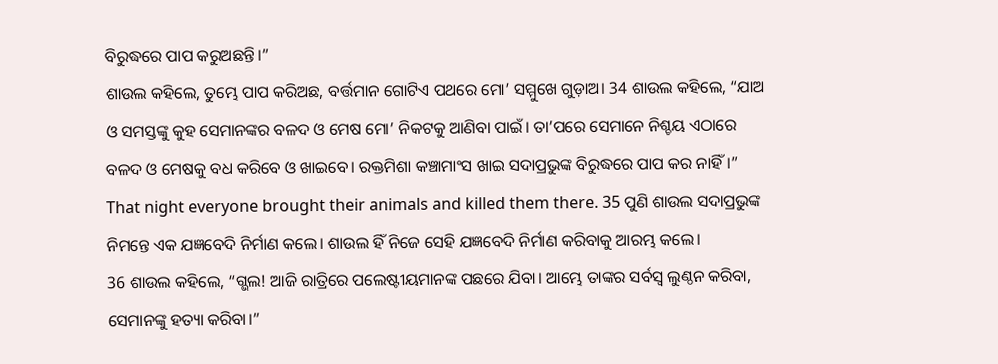ବିରୁଦ୍ଧରେ ପାପ କରୁଅଛନ୍ତି।”
ଶାଉଲ କହିଲେ, ତୁମ୍ଭେ ପାପ କରିଅଛ, ବର୍ତ୍ତମାନ ଗୋଟିଏ ପଥରେ ମୋ’ ସମ୍ମୁଖେ ଗୁଡ଼ାଅ। 34 ଶାଉଲ କହିଲେ, “ଯାଅ ଓ ସମସ୍ତଙ୍କୁ କୁହ ସେମାନଙ୍କର ବଳଦ ଓ ମେଷ ମୋ’ ନିକଟକୁ ଆଣିବା ପାଇଁ। ତା’ପରେ ସେମାନେ ନିଶ୍ଚୟ ଏଠାରେ ବଳଦ ଓ ମେଷକୁ ବଧ କରିବେ ଓ ଖାଇବେ। ରକ୍ତମିଶା କଞ୍ଚାମାଂସ ଖାଇ ସଦାପ୍ରଭୁଙ୍କ ବିରୁଦ୍ଧରେ ପାପ କର ନାହିଁ।”
That night everyone brought their animals and killed them there. 35 ପୁଣି ଶାଉଲ ସଦାପ୍ରଭୁଙ୍କ ନିମନ୍ତେ ଏକ ଯଜ୍ଞବେଦି ନିର୍ମାଣ କଲେ। ଶାଉଲ ହିଁ ନିଜେ ସେହି ଯଜ୍ଞବେଦି ନିର୍ମାଣ କରିବାକୁ ଆରମ୍ଭ କଲେ।
36 ଶାଉଲ କହିଲେ, “ଗ୍ଭଲ! ଆଜି ରାତ୍ରିରେ ପଲେଷ୍ଟୀୟମାନଙ୍କ ପଛରେ ଯିବା। ଆମ୍ଭେ ତାଙ୍କର ସର୍ବସ୍ୱ ଲୁଣ୍ଠନ କରିବା, ସେମାନଙ୍କୁ ହତ୍ୟା କରିବା।”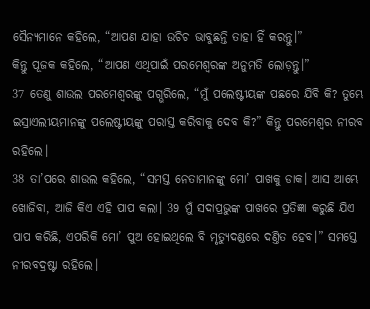ସୈନ୍ୟମାନେ କହିଲେ, “ଆପଣ ଯାହା ଉଚିଚ ଭାବୁଛନ୍ତି ତାହା ହିଁ କରନ୍ତୁ।”
କିନ୍ତୁ ପୂଜକ କହିଲେ, “ଆପଣ ଏଥିପାଇଁ ପରମେଶ୍ୱରଙ୍କ ଅନୁମତି ଲୋଡ଼ନ୍ତୁ।”
37 ତେଣୁ ଶାଉଲ ପରମେଶ୍ୱରଙ୍କୁ ପଗ୍ଭରିଲେ, “ମୁଁ ପଲେଷ୍ଟୀୟଙ୍କ ପଛରେ ଯିବି କି? ତୁମ୍ଭେ ଇସ୍ରାଏଲୀୟମାନଙ୍କୁ ପଲେଷ୍ଟୀୟଙ୍କୁ ପରାସ୍ତ କରିବାକୁ ଦେବ କି?” କିନ୍ତୁ ପରମେଶ୍ୱର ନୀରବ ରହିଲେ।
38 ତା’ପରେ ଶାଉଲ କହିଲେ, “ସମସ୍ତ ନେତାମାନଙ୍କୁ ମୋ’ ପାଖକୁ ଡାକ। ଆସ ଆମ୍ଭେ ଖୋଜିବା, ଆଜି କିଏ ଏହି ପାପ କଲା। 39 ମୁଁ ସଦାପ୍ରଭୁଙ୍କ ପାଖରେ ପ୍ରତିଜ୍ଞା କରୁଛି ଯିଏ ପାପ କରିଛି, ଏପରିକି ମୋ’ ପୁଅ ହୋଇଥିଲେ ବି ମୃତ୍ୟୁଦଣ୍ଡରେ ଦଣ୍ତିତ ହେବ।” ସମସ୍ତେ ନୀରବଦ୍ରଷ୍ଟା ରହିଲେ।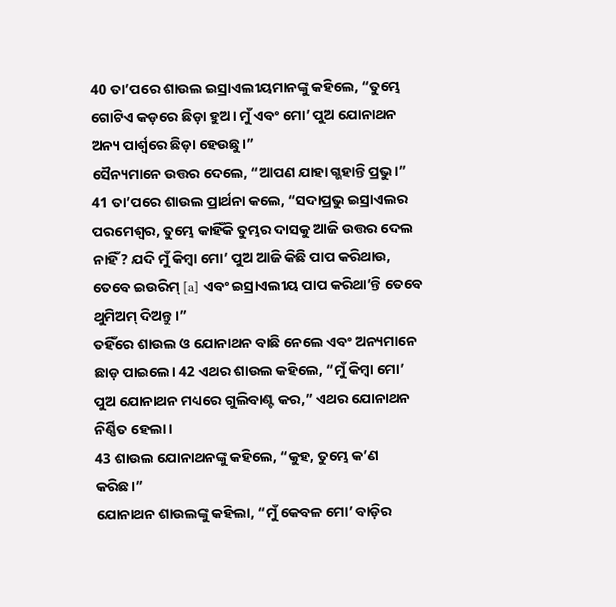40 ତା’ପରେ ଶାଉଲ ଇସ୍ରାଏଲୀୟମାନଙ୍କୁ କହିଲେ, “ତୁମ୍ଭେ ଗୋଟିଏ କଡ଼ରେ ଛିଡ଼ା ହୁଅ। ମୁଁ ଏବଂ ମୋ’ ପୁଅ ଯୋନାଥନ ଅନ୍ୟ ପାର୍ଶ୍ୱରେ ଛିଡ଼ା ହେଉଛୁ।”
ସୈନ୍ୟମାନେ ଉତ୍ତର ଦେଲେ, “ଆପଣ ଯାହା ଗ୍ଭହାନ୍ତି ପ୍ରଭୁ।”
41 ତା’ପରେ ଶାଉଲ ପ୍ରାର୍ଥନା କଲେ, “ସଦାପ୍ରଭୁ ଇସ୍ରାଏଲର ପରମେଶ୍ୱର, ତୁମ୍ଭେ କାହିଁକି ତୁମ୍ଭର ଦାସକୁ ଆଜି ଉତ୍ତର ଦେଲ ନାହିଁ? ଯଦି ମୁଁ କିମ୍ବା ମୋ’ ପୁଅ ଆଜି କିଛି ପାପ କରିଥାଉ, ତେବେ ଇଉରିମ୍ [a] ଏବଂ ଇସ୍ରାଏଲୀୟ ପାପ କରିଥା’ନ୍ତି ତେବେ ଥୁମିଅମ୍ ଦିଅନ୍ତୁ।”
ତହିଁରେ ଶାଉଲ ଓ ଯୋନାଥନ ବାଛି ନେଲେ ଏବଂ ଅନ୍ୟମାନେ ଛାଡ଼ ପାଇଲେ। 42 ଏଥର ଶାଉଲ କହିଲେ, “ମୁଁ କିମ୍ବା ମୋ’ ପୁଅ ଯୋନାଥନ ମଧ୍ୟରେ ଗୁଲିବାଣ୍ଟ କର,” ଏଥର ଯୋନାଥନ ନିର୍ଣ୍ଣିତ ହେଲା।
43 ଶାଉଲ ଯୋନାଥନଙ୍କୁ କହିଲେ, “କୁହ, ତୁମ୍ଭେ କ’ଣ କରିଛ।”
ଯୋନାଥନ ଶାଉଲଙ୍କୁ କହିଲା, “ମୁଁ କେବଳ ମୋ’ ବାଡ଼ିର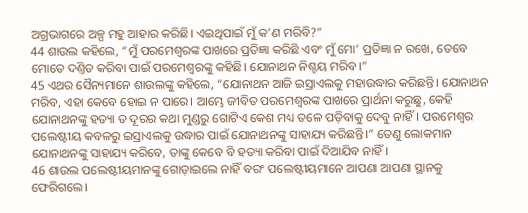ଅଗ୍ରଭାଗରେ ଅଳ୍ପ ମହୁ ଆହାର କରିଛି। ଏଇଥିପାଇଁ ମୁଁ କ’ଣ ମରିବି?”
44 ଶାଉଲ କହିଲେ, “ମୁଁ ପରମେଶ୍ୱରଙ୍କ ପାଖରେ ପ୍ରତିଜ୍ଞା କରିଛି ଏବଂ ମୁଁ ମୋ’ ପ୍ରତିଜ୍ଞା ନ ରଖେ, ତେବେ ମୋତେ ଦଣ୍ତିତ କରିବା ପାଇଁ ପରମେଶ୍ୱରଙ୍କୁ କହିଛି। ଯୋନାଥନ ନିଶ୍ଚୟ ମରିବ।”
45 ଏଥର ସୈନ୍ୟମାନେ ଶାଉଲଙ୍କୁ କହିଲେ, “ଯୋନାଥନ ଆଜି ଇସ୍ରାଏଲକୁ ମହାଉଦ୍ଧାର କରିଛନ୍ତି। ଯୋନାଥନ ମରିବ, ଏହା କେବେ ହୋଇ ନ ପାରେ। ଆମ୍ଭେ ଜୀବିତ ପରମେଶ୍ୱରଙ୍କ ପାଖରେ ପ୍ରାର୍ଥନା କରୁଛୁ, କେହି ଯୋନାଥନଙ୍କୁ ହତ୍ୟା ତ ଦୂରର କଥା ମୁଣ୍ଡରୁ ଗୋଟିଏ କେଶ ମଧ୍ୟ ତଳେ ପଡ଼ିବାକୁ ଦେବୁ ନାହିଁ। ପରମେଶ୍ୱର ପଲେଷ୍ଟୀୟ କବଳରୁ ଇସ୍ରାଏଲକୁ ଉଦ୍ଧାର ପାଇଁ ଯୋନାଥନଙ୍କୁ ସାହାଯ୍ୟ କରିଛନ୍ତି।” ତେଣୁ ଲୋକମାନ ଯୋନାଥନଙ୍କୁ ସାହାଯ୍ୟ କରିବେ, ତାଙ୍କୁ କେବେ ବି ହତ୍ୟା କରିବା ପାଇଁ ଦିଆଯିବ ନାହିଁ।
46 ଶାଉଲ ପଲେଷ୍ଟୀୟମାନଙ୍କୁ ଗୋଡ଼ାଇଲେ ନାହିଁ ବରଂ ପଲେଷ୍ଟୀୟମାନେ ଆପଣା ଆପଣା ସ୍ଥାନକୁ ଫେରିଗଲେ।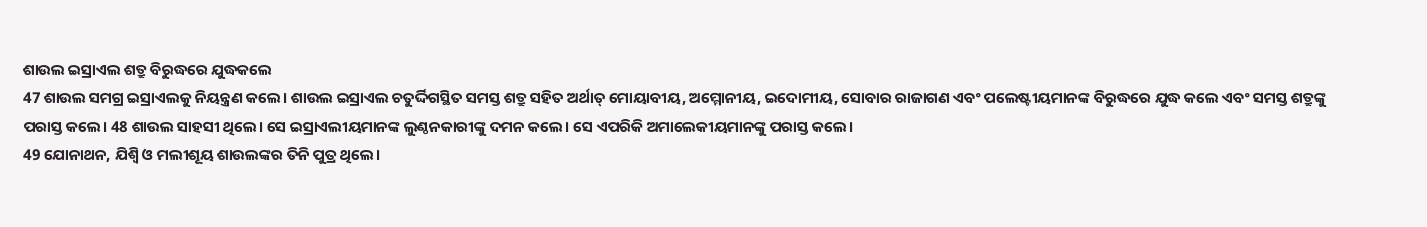ଶାଉଲ ଇସ୍ରାଏଲ ଶତ୍ରୁ ବିରୁଦ୍ଧରେ ଯୁଦ୍ଧକଲେ
47 ଶାଉଲ ସମଗ୍ର ଇସ୍ରାଏଲକୁ ନିୟନ୍ତ୍ରଣ କଲେ। ଶାଉଲ ଇସ୍ରାଏଲ ଚତୁର୍ଦ୍ଦିଗସ୍ଥିତ ସମସ୍ତ ଶତ୍ରୁ ସହିତ ଅର୍ଥାତ୍ ମୋୟାବୀୟ, ଅମ୍ମୋନୀୟ, ଇଦୋମୀୟ, ସୋବାର ରାଜାଗଣ ଏବଂ ପଲେଷ୍ଟୀୟମାନଙ୍କ ବିରୁଦ୍ଧରେ ଯୁଦ୍ଧ କଲେ ଏବଂ ସମସ୍ତ ଶତ୍ରୁଙ୍କୁ ପରାସ୍ତ କଲେ। 48 ଶାଉଲ ସାହସୀ ଥିଲେ। ସେ ଇସ୍ରାଏଲୀୟମାନଙ୍କ ଲୁଣ୍ଠନକାରୀଙ୍କୁ ଦମନ କଲେ। ସେ ଏପରିକି ଅମାଲେକୀୟମାନଙ୍କୁ ପରାସ୍ତ କଲେ।
49 ଯୋନାଥନ, ଯିଶ୍ବି ଓ ମଲୀଶୂୟ ଶାଉଲଙ୍କର ତିନି ପୁତ୍ର ଥିଲେ।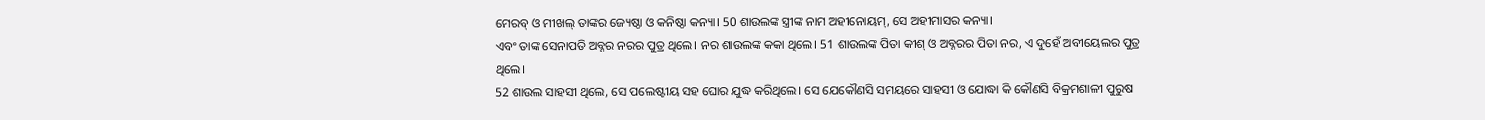ମେରବ୍ ଓ ମୀଖଲ୍ ତାଙ୍କର ଜ୍ୟେଷ୍ଠା ଓ କନିଷ୍ଠା କନ୍ୟା। 50 ଶାଉଲଙ୍କ ସ୍ତ୍ରୀଙ୍କ ନାମ ଅହୀନୋୟମ୍, ସେ ଅହୀମାସର କନ୍ୟା।
ଏବଂ ତାଙ୍କ ସେନାପତି ଅବ୍ନର ନରର ପୁତ୍ର ଥିଲେ। ନର ଶାଉଲଙ୍କ କକା ଥିଲେ। 51 ଶାଉଲଙ୍କ ପିତା କୀଶ୍ ଓ ଅବ୍ନରର ପିତା ନର, ଏ ଦୁହେଁ ଅବୀୟେଲର ପୁତ୍ର ଥିଲେ।
52 ଶାଉଲ ସାହସୀ ଥିଲେ, ସେ ପଲେଷ୍ଟୀୟ ସହ ଘୋର ଯୁଦ୍ଧ କରିଥିଲେ। ସେ ଯେକୌଣସି ସମୟରେ ସାହସୀ ଓ ଯୋଦ୍ଧା କି କୌଣସି ବିକ୍ରମଶାଳୀ ପୁରୁଷ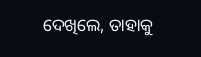ଦେଖିଲେ, ତାହାକୁ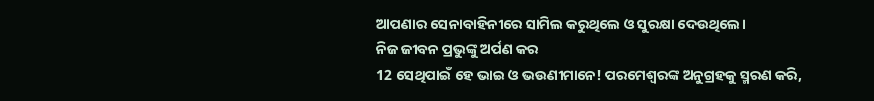ଆପଣାର ସେନାବାହିନୀରେ ସାମିଲ କରୁଥିଲେ ଓ ସୁରକ୍ଷା ଦେଉଥିଲେ।
ନିଜ ଜୀବନ ପ୍ରଭୁଙ୍କୁ ଅର୍ପଣ କର
12 ସେଥିପାଇଁ ହେ ଭାଇ ଓ ଭଉଣୀମାନେ! ପରମେଶ୍ୱରଙ୍କ ଅନୁଗ୍ରହକୁ ସ୍ମରଣ କରି,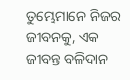ତୁମ୍ଭେମାନେ ନିଜର ଜୀବନକୁ, ଏକ ଜୀବନ୍ତ ବଳିଦାନ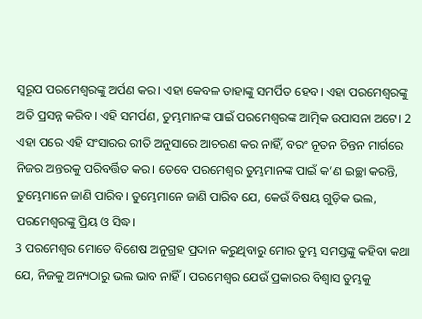ସ୍ୱରୂପ ପରମେଶ୍ୱରଙ୍କୁ ଅର୍ପଣ କର। ଏହା କେବଳ ତାହାଙ୍କୁ ସମର୍ପିତ ହେବ। ଏହା ପରମେଶ୍ୱରଙ୍କୁ ଅତି ପ୍ରସନ୍ନ କରିବ। ଏହି ସମର୍ପଣ, ତୁମ୍ଭମାନଙ୍କ ପାଇଁ ପରମେଶ୍ୱରଙ୍କ ଆତ୍ମିକ ଉପାସନା ଅଟେ। 2 ଏହା ପରେ ଏହି ସଂସାରର ରୀତି ଅନୁସାରେ ଆଚରଣ କର ନାହିଁ, ବରଂ ନୂତନ ଚିନ୍ତନ ମାର୍ଗରେ ନିଜର ଅନ୍ତରକୁ ପରିବର୍ତ୍ତିତ କର। ତେବେ ପରମେଶ୍ୱର ତୁମ୍ଭମାନଙ୍କ ପାଇଁ କ’ଣ ଇଚ୍ଛା କରନ୍ତି, ତୁମ୍ଭେମାନେ ଜାଣି ପାରିବ। ତୁମ୍ଭେମାନେ ଜାଣି ପାରିବ ଯେ, କେଉଁ ବିଷୟ ଗୁଡ଼ିକ ଭଲ, ପରମେଶ୍ୱରଙ୍କୁ ପ୍ରିୟ ଓ ସିଦ୍ଧ।
3 ପରମେଶ୍ୱର ମୋତେ ବିଶେଷ ଅନୁଗ୍ରହ ପ୍ରଦାନ କରୁଥିବାରୁ ମୋର ତୁମ୍ଭ ସମସ୍ତଙ୍କୁ କହିବା କଥା ଯେ, ନିଜକୁ ଅନ୍ୟଠାରୁ ଭଲ ଭାବ ନାହିଁ। ପରମେଶ୍ୱର ଯେଉଁ ପ୍ରକାରର ବିଶ୍ୱାସ ତୁମ୍ଭକୁ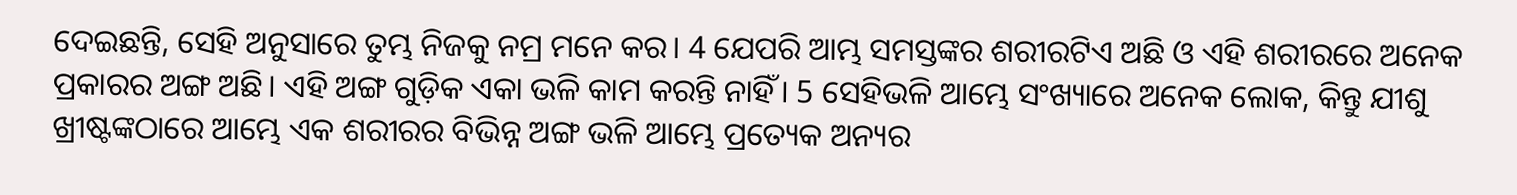ଦେଇଛନ୍ତି, ସେହି ଅନୁସାରେ ତୁମ୍ଭ ନିଜକୁ ନମ୍ର ମନେ କର। 4 ଯେପରି ଆମ୍ଭ ସମସ୍ତଙ୍କର ଶରୀରଟିଏ ଅଛି ଓ ଏହି ଶରୀରରେ ଅନେକ ପ୍ରକାରର ଅଙ୍ଗ ଅଛି। ଏହି ଅଙ୍ଗ ଗୁଡ଼ିକ ଏକା ଭଳି କାମ କରନ୍ତି ନାହିଁ। 5 ସେହିଭଳି ଆମ୍ଭେ ସଂଖ୍ୟାରେ ଅନେକ ଲୋକ, କିନ୍ତୁ ଯୀଶୁ ଖ୍ରୀଷ୍ଟଙ୍କଠାରେ ଆମ୍ଭେ ଏକ ଶରୀରର ବିଭିନ୍ନ ଅଙ୍ଗ ଭଳି ଆମ୍ଭେ ପ୍ରତ୍ୟେକ ଅନ୍ୟର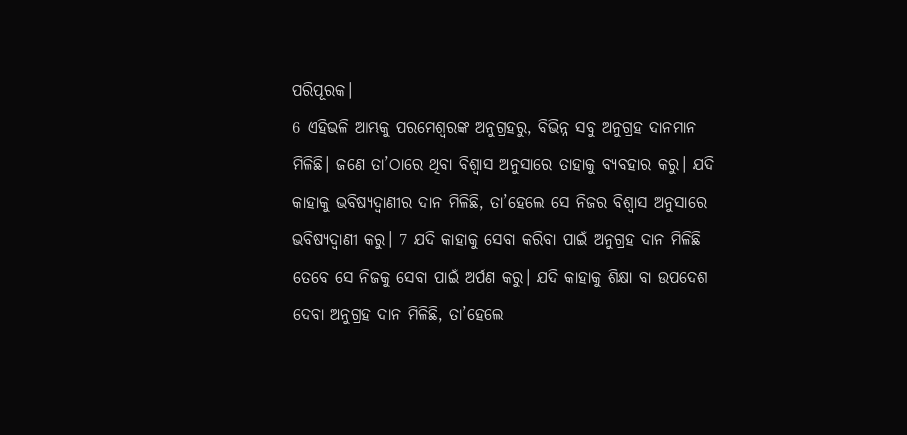ପରିପୂରକ।
6 ଏହିଭଳି ଆମ୍ଭକୁ ପରମେଶ୍ୱରଙ୍କ ଅନୁଗ୍ରହରୁ, ବିଭିନ୍ନ ସବୁ ଅନୁଗ୍ରହ ଦାନମାନ ମିଳିଛି। ଜଣେ ତା’ଠାରେ ଥିବା ବିଶ୍ୱାସ ଅନୁସାରେ ତାହାକୁ ବ୍ୟବହାର କରୁ। ଯଦି କାହାକୁ ଭବିଷ୍ୟଦ୍ବାଣୀର ଦାନ ମିଳିଛି, ତା’ହେଲେ ସେ ନିଜର ବିଶ୍ୱାସ ଅନୁସାରେ ଭବିଷ୍ୟଦ୍ବାଣୀ କରୁ। 7 ଯଦି କାହାକୁ ସେବା କରିବା ପାଇଁ ଅନୁଗ୍ରହ ଦାନ ମିଳିଛି ତେବେ ସେ ନିଜକୁ ସେବା ପାଇଁ ଅର୍ପଣ କରୁ। ଯଦି କାହାକୁ ଶିକ୍ଷା ବା ଉପଦେଶ ଦେବା ଅନୁଗ୍ରହ ଦାନ ମିଳିଛି, ତା’ହେଲେ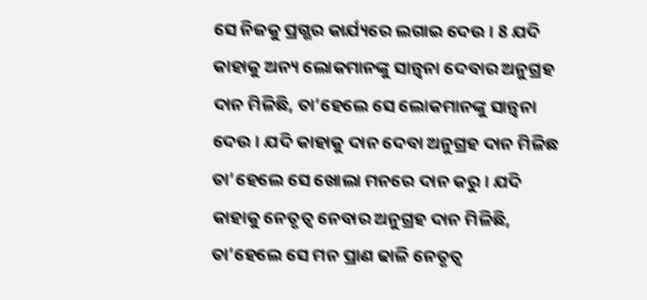ସେ ନିଜକୁ ପ୍ରଗ୍ଭର କାର୍ଯ୍ୟରେ ଲଗାଇ ଦେଉ। 8 ଯଦି କାହାକୁ ଅନ୍ୟ ଲୋକମାନଙ୍କୁ ସାନ୍ତ୍ୱନା ଦେବାର ଅନୁଗ୍ରହ ଦାନ ମିଳିଛି, ତା’ହେଲେ ସେ ଲୋକମାନଙ୍କୁ ସାନ୍ତ୍ୱନା ଦେଉ। ଯଦି କାହାକୁ ଦାନ ଦେବା ଅନୁଗ୍ରହ ଦାନ ମିଳିଛ ତା’ହେଲେ ସେ ଖୋଲା ମନରେ ଦାନ କରୁ। ଯଦି କାହାକୁ ନେତୃତ୍ୱ ନେବାର ଅନୁଗ୍ରହ ଦାନ ମିଳିଛି, ତା’ହେଲେ ସେ ମନ ପ୍ରାଣ ଢାଳି ନେତୃତ୍ୱ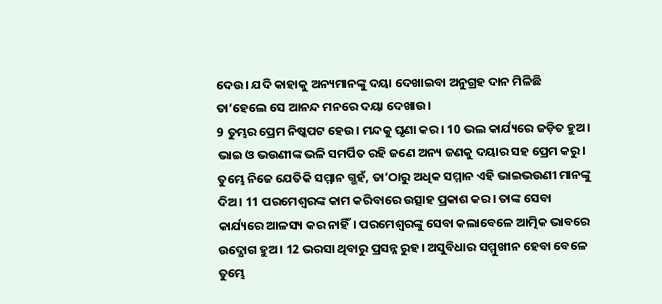ଦେଉ। ଯଦି କାହାକୁ ଅନ୍ୟମାନଙ୍କୁ ଦୟା ଦେଖାଇବା ଅନୁଗ୍ରହ ଦାନ ମିଳିଛି ତା’ହେଲେ ସେ ଆନନ୍ଦ ମନରେ ଦୟା ଦେଖାଉ।
9 ତୁମ୍ଭର ପ୍ରେମ ନିଷ୍କପଟ ହେଉ। ମନ୍ଦକୁ ଘୃଣା କର। 10 ଭଲ କାର୍ଯ୍ୟରେ ଜଡ଼ିତ ହୁଅ। ଭାଇ ଓ ଭଉଣୀଙ୍କ ଭଳି ସମର୍ପିତ ରହି ଜଣେ ଅନ୍ୟ ଜଣକୁ ଦୟାର ସହ ପ୍ରେମ କରୁ। ତୁମ୍ଭେ ନିଜେ ଯେତିକି ସମ୍ମାନ ଗ୍ଭହଁ, ତା’ଠାରୁ ଅଧିକ ସମ୍ମାନ ଏହି ଭାଇଭଉଣୀ ମାନଙ୍କୁ ଦିଅ। 11 ପରମେଶ୍ୱରଙ୍କ କାମ କରିବାରେ ଉତ୍ସାହ ପ୍ରକାଶ କର। ତାଙ୍କ ସେବା କାର୍ଯ୍ୟରେ ଆଳସ୍ୟ କର ନାହିଁ। ପରମେଶ୍ୱରଙ୍କୁ ସେବା କଲାବେଳେ ଆତ୍ମିକ ଭାବରେ ଉଦ୍ଯୋଗ ହୁଅ। 12 ଭରସା ଥିବାରୁ ପ୍ରସନ୍ନ ରୁହ। ଅସୁବିଧାର ସମ୍ମୁଖୀନ ହେବା ବେଳେ ତୁମ୍ଭେ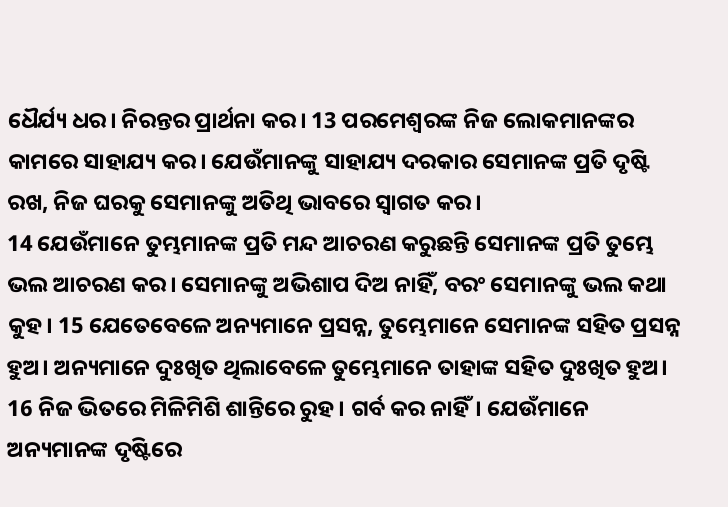ଧୈର୍ଯ୍ୟ ଧର। ନିରନ୍ତର ପ୍ରାର୍ଥନା କର। 13 ପରମେଶ୍ୱରଙ୍କ ନିଜ ଲୋକମାନଙ୍କର କାମରେ ସାହାଯ୍ୟ କର। ଯେଉଁମାନଙ୍କୁ ସାହାଯ୍ୟ ଦରକାର ସେମାନଙ୍କ ପ୍ରତି ଦୃଷ୍ଟି ରଖ, ନିଜ ଘରକୁ ସେମାନଙ୍କୁ ଅତିଥି ଭାବରେ ସ୍ୱାଗତ କର।
14 ଯେଉଁମାନେ ତୁମ୍ଭମାନଙ୍କ ପ୍ରତି ମନ୍ଦ ଆଚରଣ କରୁଛନ୍ତି ସେମାନଙ୍କ ପ୍ରତି ତୁମ୍ଭେ ଭଲ ଆଚରଣ କର। ସେମାନଙ୍କୁ ଅଭିଶାପ ଦିଅ ନାହିଁ, ବରଂ ସେମାନଙ୍କୁ ଭଲ କଥା କୁହ। 15 ଯେତେବେଳେ ଅନ୍ୟମାନେ ପ୍ରସନ୍ନ, ତୁମ୍ଭେମାନେ ସେମାନଙ୍କ ସହିତ ପ୍ରସନ୍ନ ହୁଅ। ଅନ୍ୟମାନେ ଦୁଃଖିତ ଥିଲାବେଳେ ତୁମ୍ଭେମାନେ ତାହାଙ୍କ ସହିତ ଦୁଃଖିତ ହୁଅ। 16 ନିଜ ଭିତରେ ମିଳିମିଶି ଶାନ୍ତିରେ ରୁହ। ଗର୍ବ କର ନାହିଁ। ଯେଉଁମାନେ ଅନ୍ୟମାନଙ୍କ ଦୃଷ୍ଟିରେ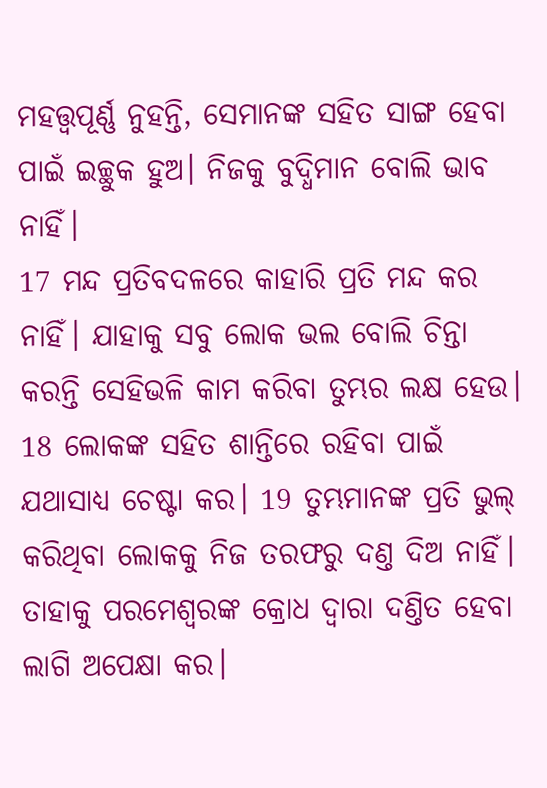ମହତ୍ତ୍ୱପୂର୍ଣ୍ଣ ନୁହନ୍ତି, ସେମାନଙ୍କ ସହିତ ସାଙ୍ଗ ହେବା ପାଇଁ ଇଚ୍ଛୁକ ହୁଅ। ନିଜକୁ ବୁଦ୍ଧିମାନ ବୋଲି ଭାବ ନାହିଁ।
17 ମନ୍ଦ ପ୍ରତିବଦଳରେ କାହାରି ପ୍ରତି ମନ୍ଦ କର ନାହିଁ। ଯାହାକୁ ସବୁ ଲୋକ ଭଲ ବୋଲି ଚିନ୍ତା କରନ୍ତି ସେହିଭଳି କାମ କରିବା ତୁମ୍ଭର ଲକ୍ଷ ହେଉ। 18 ଲୋକଙ୍କ ସହିତ ଶାନ୍ତିରେ ରହିବା ପାଇଁ ଯଥାସାଧ୍ୟ ଚେଷ୍ଟା କର। 19 ତୁମ୍ଭମାନଙ୍କ ପ୍ରତି ଭୁଲ୍ କରିଥିବା ଲୋକକୁ ନିଜ ତରଫରୁ ଦଣ୍ତ ଦିଅ ନାହିଁ। ତାହାକୁ ପରମେଶ୍ୱରଙ୍କ କ୍ରୋଧ ଦ୍ୱାରା ଦଣ୍ତିତ ହେବା ଲାଗି ଅପେକ୍ଷା କର।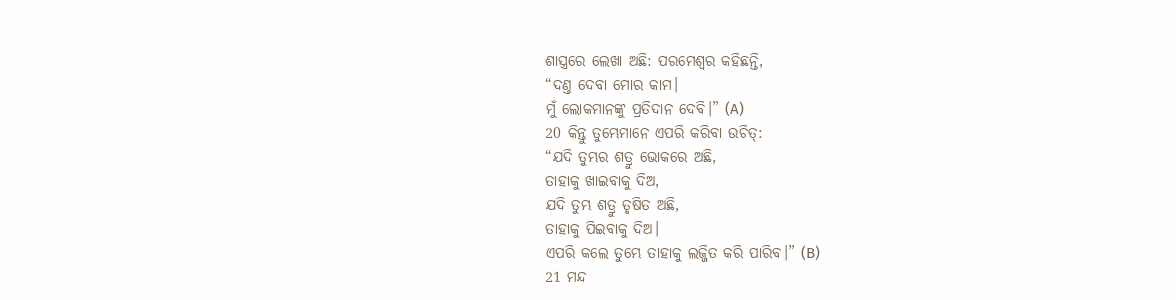ଶାସ୍ତ୍ରରେ ଲେଖା ଅଛି: ପରମେଶ୍ୱର କହିଛନ୍ତି,
“ଦଣ୍ତ ଦେବା ମୋର କାମ।
ମୁଁ ଲୋକମାନଙ୍କୁ ପ୍ରତିଦାନ ଦେବି।” (A)
20 କିନ୍ତୁ ତୁମ୍ଭେମାନେ ଏପରି କରିବା ଉଚିତ୍:
“ଯଦି ତୁମ୍ଭର ଶତ୍ରୁ ଭୋକରେ ଅଛି,
ତାହାକୁ ଖାଇବାକୁ ଦିଅ,
ଯଦି ତୁମ୍ଭ ଶତ୍ରୁ ତୃଷିତ ଅଛି,
ତାହାକୁ ପିଇବାକୁ ଦିଅ।
ଏପରି କଲେ ତୁମ୍ଭେ ତାହାକୁ ଲଜ୍ଜିତ କରି ପାରିବ।” (B)
21 ମନ୍ଦ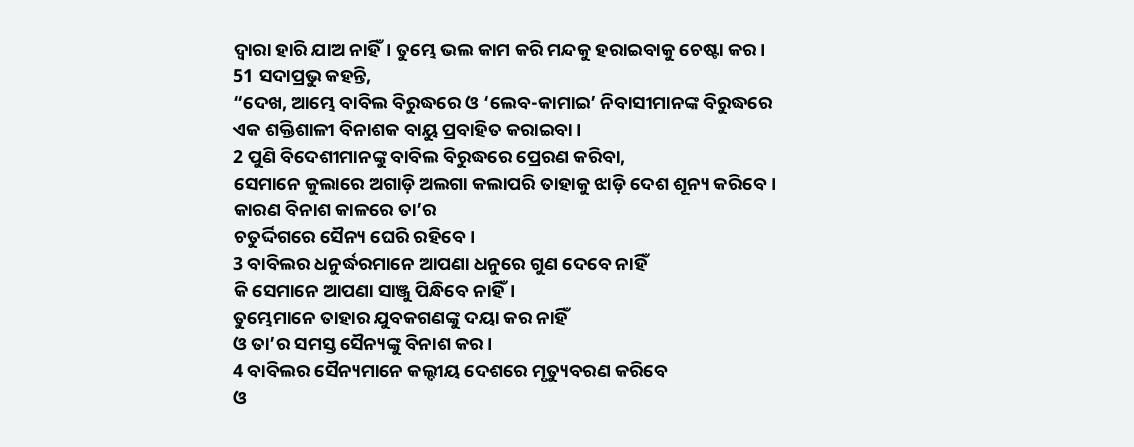ଦ୍ୱାରା ହାରି ଯାଅ ନାହିଁ। ତୁମ୍ଭେ ଭଲ କାମ କରି ମନ୍ଦକୁ ହରାଇବାକୁ ଚେଷ୍ଟା କର।
51 ସଦାପ୍ରଭୁ କହନ୍ତି,
“ଦେଖ, ଆମ୍ଭେ ବାବିଲ ବିରୁଦ୍ଧରେ ଓ ‘ଲେବ-କାମାଇ’ ନିବାସୀମାନଙ୍କ ବିରୁଦ୍ଧରେ
ଏକ ଶକ୍ତିଶାଳୀ ବିନାଶକ ବାୟୁ ପ୍ରବାହିତ କରାଇବା।
2 ପୁଣି ବିଦେଶୀମାନଙ୍କୁ ବାବିଲ ବିରୁଦ୍ଧରେ ପ୍ରେରଣ କରିବା,
ସେମାନେ କୁଲାରେ ଅଗାଡ଼ି ଅଲଗା କଲାପରି ତାହାକୁ ଝାଡ଼ି ଦେଶ ଶୂନ୍ୟ କରିବେ।
କାରଣ ବିନାଶ କାଳରେ ତା’ର
ଚତୁର୍ଦ୍ଦିଗରେ ସୈନ୍ୟ ଘେରି ରହିବେ।
3 ବାବିଲର ଧନୁର୍ଦ୍ଧରମାନେ ଆପଣା ଧନୁରେ ଗୁଣ ଦେବେ ନାହିଁ
କି ସେମାନେ ଆପଣା ସାଞ୍ଜୁ ପିନ୍ଧିବେ ନାହିଁ।
ତୁମ୍ଭେମାନେ ତାହାର ଯୁବକଗଣଙ୍କୁ ଦୟା କର ନାହିଁ
ଓ ତା’ର ସମସ୍ତ ସୈନ୍ୟଙ୍କୁ ବିନାଶ କର।
4 ବାବିଲର ସୈନ୍ୟମାନେ କଲ୍ଦୀୟ ଦେଶରେ ମୃତ୍ୟୁବରଣ କରିବେ
ଓ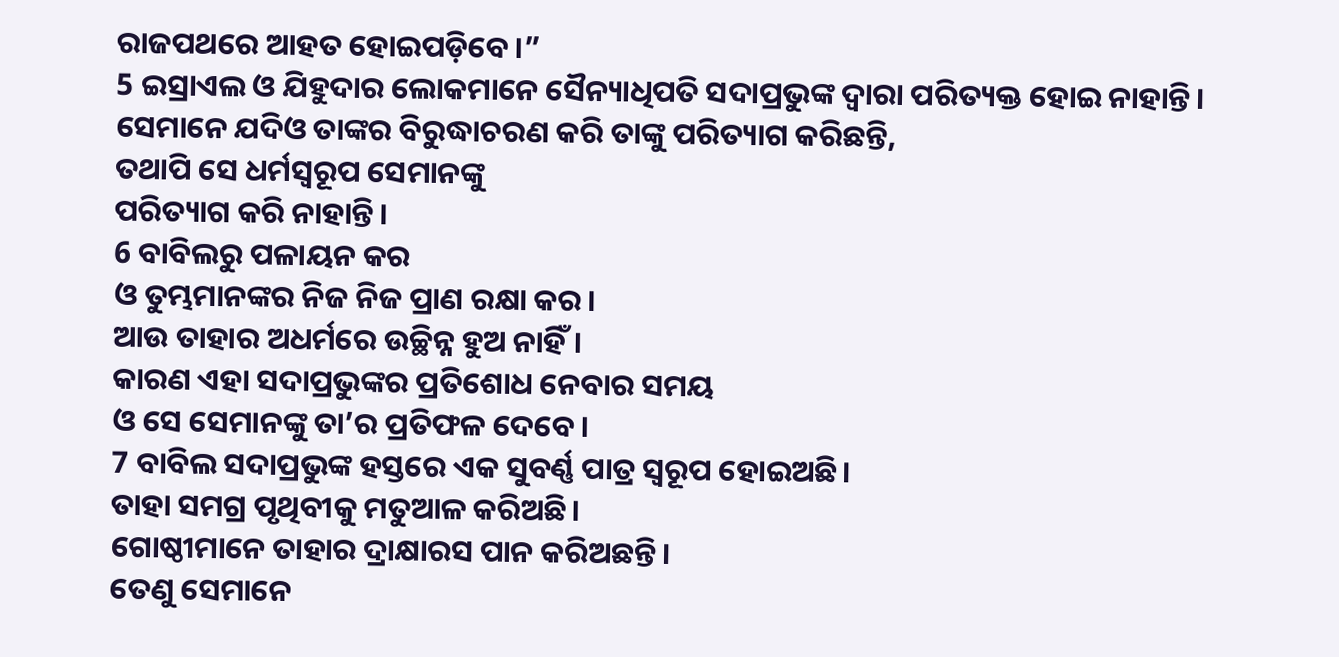ରାଜପଥରେ ଆହତ ହୋଇପଡ଼ିବେ।”
5 ଇସ୍ରାଏଲ ଓ ଯିହୁଦାର ଲୋକମାନେ ସୈନ୍ୟାଧିପତି ସଦାପ୍ରଭୁଙ୍କ ଦ୍ୱାରା ପରିତ୍ୟକ୍ତ ହୋଇ ନାହାନ୍ତି।
ସେମାନେ ଯଦିଓ ତାଙ୍କର ବିରୁଦ୍ଧାଚରଣ କରି ତାଙ୍କୁ ପରିତ୍ୟାଗ କରିଛନ୍ତି,
ତଥାପି ସେ ଧର୍ମସ୍ୱରୂପ ସେମାନଙ୍କୁ
ପରିତ୍ୟାଗ କରି ନାହାନ୍ତି।
6 ବାବିଲରୁ ପଳାୟନ କର
ଓ ତୁମ୍ଭମାନଙ୍କର ନିଜ ନିଜ ପ୍ରାଣ ରକ୍ଷା କର।
ଆଉ ତାହାର ଅଧର୍ମରେ ଉଚ୍ଛିନ୍ନ ହୁଅ ନାହିଁ।
କାରଣ ଏହା ସଦାପ୍ରଭୁଙ୍କର ପ୍ରତିଶୋଧ ନେବାର ସମୟ
ଓ ସେ ସେମାନଙ୍କୁ ତା’ର ପ୍ରତିଫଳ ଦେବେ।
7 ବାବିଲ ସଦାପ୍ରଭୁଙ୍କ ହସ୍ତରେ ଏକ ସୁବର୍ଣ୍ଣ ପାତ୍ର ସ୍ୱରୂପ ହୋଇଅଛି।
ତାହା ସମଗ୍ର ପୃଥିବୀକୁ ମତୁଆଳ କରିଅଛି।
ଗୋଷ୍ଠୀମାନେ ତାହାର ଦ୍ରାକ୍ଷାରସ ପାନ କରିଅଛନ୍ତି।
ତେଣୁ ସେମାନେ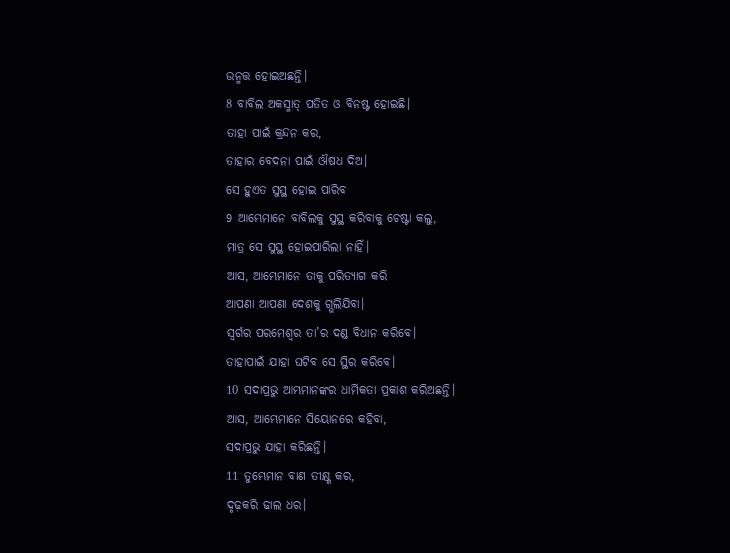ଉନ୍ମତ୍ତ ହୋଇଅଛନ୍ତି।
8 ବାବିଲ ଅକସ୍ମାତ୍ ପତିତ ଓ ବିନଷ୍ଟ ହୋଇଛି।
ତାହା ପାଇଁ କ୍ରନ୍ଦନ କର,
ତାହାର ବେଦନା ପାଇଁ ଔଷଧ ଦିଅ।
ସେ ହୁଏତ ସୁସ୍ଥ ହୋଇ ପାରିବ
9 ଆମ୍ଭେମାନେ ବାବିଲକୁ ସୁସ୍ଥ କରିବାକୁ ଚେଷ୍ଟା କଲୁ,
ମାତ୍ର ସେ ସୁସ୍ଥ ହୋଇପାରିଲା ନାହିଁ।
ଆସ, ଆମ୍ଭେମାନେ ତାକୁ ପରିତ୍ୟାଗ କରି
ଆପଣା ଆପଣା ଦେଶକୁ ଗ୍ଭଲିଯିବା।
ସ୍ୱର୍ଗର ପରମେଶ୍ୱର ତା’ର ଦଣ୍ଡ ବିଧାନ କରିବେ।
ତାହାପାଇଁ ଯାହା ଘଟିବ ସେ ସ୍ଥିର କରିବେ।
10 ସଦାପ୍ରଭୁ ଆମ୍ଭମାନଙ୍କର ଧାର୍ମିକତା ପ୍ରକାଶ କରିଅଛନ୍ତି।
ଆସ, ଆମ୍ଭେମାନେ ସିୟୋନରେ କହିବା,
ସଦାପ୍ରଭୁ ଯାହା କରିଛନ୍ତି।
11 ତୁମ୍ଭେମାନ ବାଣ ତୀକ୍ଷ୍ଣ କର,
ଦୃଢ଼କରି ଢାଲ ଧର।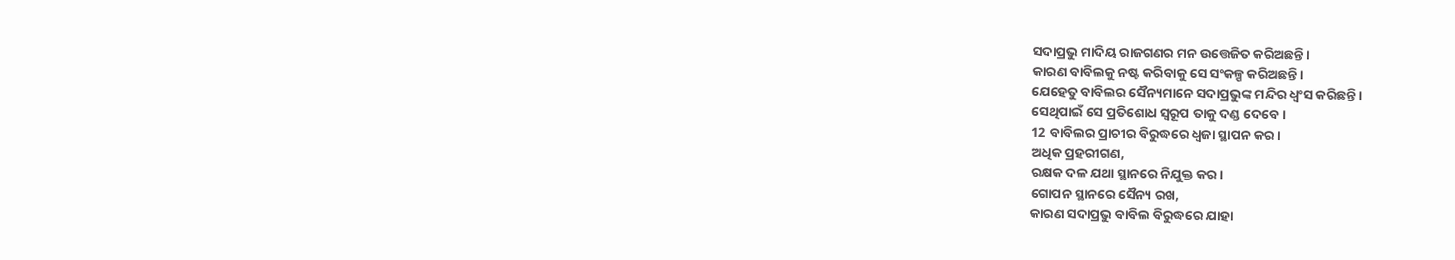ସଦାପ୍ରଭୁ ମାଦିୟ ରାଜଗଣର ମନ ଉତ୍ତେଜିତ କରିଅଛନ୍ତି।
କାରଣ ବାବିଲକୁ ନଷ୍ଟ କରିବାକୁ ସେ ସଂକଳ୍ପ କରିଅଛନ୍ତି।
ଯେହେତୁ ବାବିଲର ସୈନ୍ୟମାନେ ସଦାପ୍ରଭୁଙ୍କ ମନ୍ଦିର ଧ୍ୱଂସ କରିଛନ୍ତି।
ସେଥିପାଇଁ ସେ ପ୍ରତିଶୋଧ ସ୍ୱରୂପ ତାକୁ ଦଣ୍ଡ ଦେବେ।
12 ବାବିଲର ପ୍ରାଚୀର ବିରୁଦ୍ଧରେ ଧ୍ୱଜା ସ୍ଥାପନ କର।
ଅଧିକ ପ୍ରହରୀଗଣ,
ରକ୍ଷକ ଦଳ ଯଥା ସ୍ଥାନରେ ନିଯୁକ୍ତ କର।
ଗୋପନ ସ୍ଥାନରେ ସୈନ୍ୟ ରଖ,
କାରଣ ସଦାପ୍ରଭୁ ବାବିଲ ବିରୁଦ୍ଧରେ ଯାହା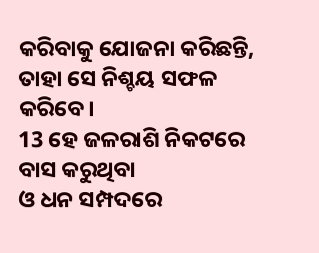କରିବାକୁ ଯୋଜନା କରିଛନ୍ତି,
ତାହା ସେ ନିଶ୍ଚୟ ସଫଳ କରିବେ।
13 ହେ ଜଳରାଶି ନିକଟରେ ବାସ କରୁଥିବା
ଓ ଧନ ସମ୍ପଦରେ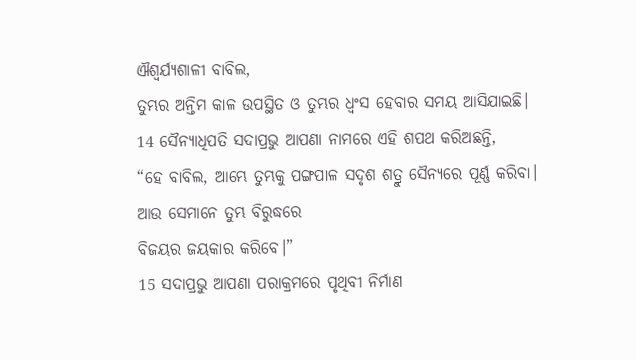ଐଶ୍ୱର୍ଯ୍ୟଶାଳୀ ବାବିଲ,
ତୁମ୍ଭର ଅନ୍ତିମ କାଳ ଉପସ୍ଥିତ ଓ ତୁମ୍ଭର ଧ୍ୱଂସ ହେବାର ସମୟ ଆସିଯାଇଛି।
14 ସୈନ୍ୟାଧିପତି ସଦାପ୍ରଭୁ ଆପଣା ନାମରେ ଏହି ଶପଥ କରିଅଛନ୍ତି,
“ହେ ବାବିଲ, ଆମ୍ଭେ ତୁମ୍ଭକୁ ପଙ୍ଗପାଳ ସଦୃଶ ଶତ୍ରୁ ସୈନ୍ୟରେ ପୂର୍ଣ୍ଣ କରିବା।
ଆଉ ସେମାନେ ତୁମ୍ଭ ବିରୁଦ୍ଧରେ
ବିଜୟର ଜୟକାର କରିବେ।”
15 ସଦାପ୍ରଭୁ ଆପଣା ପରାକ୍ରମରେ ପୃଥିବୀ ନିର୍ମାଣ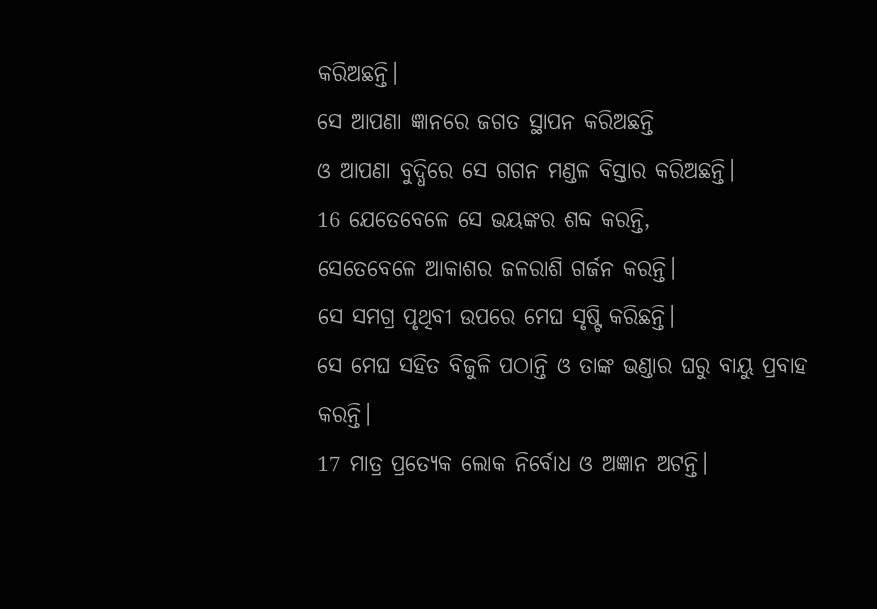କରିଅଛନ୍ତି।
ସେ ଆପଣା ଜ୍ଞାନରେ ଜଗତ ସ୍ଥାପନ କରିଅଛନ୍ତି
ଓ ଆପଣା ବୁଦ୍ଧିରେ ସେ ଗଗନ ମଣ୍ଡଳ ବିସ୍ତାର କରିଅଛନ୍ତି।
16 ଯେତେବେଳେ ସେ ଭୟଙ୍କର ଶବ୍ଦ କରନ୍ତି,
ସେତେବେଳେ ଆକାଶର ଜଳରାଶି ଗର୍ଜନ କରନ୍ତି।
ସେ ସମଗ୍ର ପୃଥିବୀ ଉପରେ ମେଘ ସୃଷ୍ଟି କରିଛନ୍ତି।
ସେ ମେଘ ସହିତ ବିଜୁଳି ପଠାନ୍ତି ଓ ତାଙ୍କ ଭଣ୍ଡାର ଘରୁ ବାୟୁ ପ୍ରବାହ କରନ୍ତି।
17 ମାତ୍ର ପ୍ରତ୍ୟେକ ଲୋକ ନିର୍ବୋଧ ଓ ଅଜ୍ଞାନ ଅଟନ୍ତି।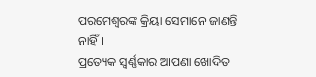ପରମେଶ୍ୱରଙ୍କ କ୍ରିୟା ସେମାନେ ଜାଣନ୍ତି ନାହିଁ।
ପ୍ରତ୍ୟେକ ସ୍ୱର୍ଣ୍ଣକାର ଆପଣା ଖୋଦିତ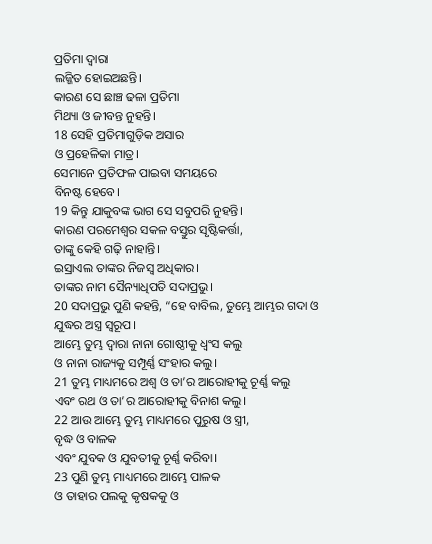ପ୍ରତିମା ଦ୍ୱାରା
ଲଜ୍ଜିତ ହୋଇଅଛନ୍ତି।
କାରଣ ସେ ଛାଞ୍ଚ ଢଳା ପ୍ରତିମା
ମିଥ୍ୟା ଓ ଜୀବନ୍ତ ନୁହନ୍ତି।
18 ସେହି ପ୍ରତିମାଗୁଡ଼ିକ ଅସାର
ଓ ପ୍ରହେଳିକା ମାତ୍ର।
ସେମାନେ ପ୍ରତିଫଳ ପାଇବା ସମୟରେ
ବିନଷ୍ଟ ହେବେ।
19 କିନ୍ତୁ ଯାକୁବଙ୍କ ଭାଗ ସେ ସବୁପରି ନୁହନ୍ତି।
କାରଣ ପରମେଶ୍ୱର ସକଳ ବସ୍ତୁର ସୃଷ୍ଟିକର୍ତ୍ତା,
ତାଙ୍କୁ କେହି ଗଢ଼ି ନାହାନ୍ତି।
ଇସ୍ରାଏଲ ତାଙ୍କର ନିଜସ୍ୱ ଅଧିକାର।
ତାଙ୍କର ନାମ ସୈନ୍ୟାଧିପତି ସଦାପ୍ରଭୁ।
20 ସଦାପ୍ରଭୁ ପୁଣି କହନ୍ତି, “ହେ ବାବିଲ, ତୁମ୍ଭେ ଆମ୍ଭର ଗଦା ଓ ଯୁଦ୍ଧର ଅସ୍ତ୍ର ସ୍ୱରୂପ।
ଆମ୍ଭେ ତୁମ୍ଭ ଦ୍ୱାରା ନାନା ଗୋଷ୍ଠୀକୁ ଧ୍ୱଂସ କଲୁ
ଓ ନାନା ରାଜ୍ୟକୁ ସମ୍ପୂର୍ଣ୍ଣ ସଂହାର କଲୁ।
21 ତୁମ୍ଭ ମାଧ୍ୟମରେ ଅଶ୍ୱ ଓ ତା’ର ଆରୋହୀକୁ ଚୂର୍ଣ୍ଣ କଲୁ
ଏବଂ ରଥ ଓ ତା’ର ଆରୋହୀକୁ ବିନାଶ କଲୁ।
22 ଆଉ ଆମ୍ଭେ ତୁମ୍ଭ ମାଧ୍ୟମରେ ପୁରୁଷ ଓ ସ୍ତ୍ରୀ,
ବୃଦ୍ଧ ଓ ବାଳକ
ଏବଂ ଯୁବକ ଓ ଯୁବତୀକୁ ଚୂର୍ଣ୍ଣ କରିବା।
23 ପୁଣି ତୁମ୍ଭ ମାଧ୍ୟମରେ ଆମ୍ଭେ ପାଳକ
ଓ ତାହାର ପଲକୁ କୃଷକକୁ ଓ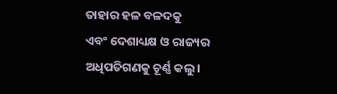ତାହାର ହଳ ବଳଦକୁ
ଏବଂ ଦେଶାଧ୍ୟକ୍ଷ ଓ ରାଜ୍ୟର ଅଧିପତିଗଣକୁ ଚୂର୍ଣ୍ଣ କଲୁ।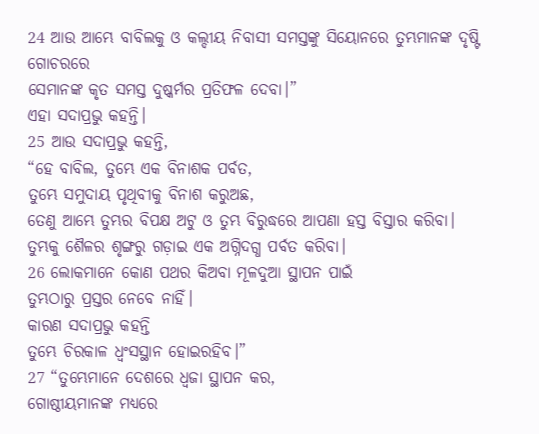24 ଆଉ ଆମ୍ଭେ ବାବିଲକୁ ଓ କଲ୍ଦୀୟ ନିବାସୀ ସମସ୍ତଙ୍କୁ ସିୟୋନରେ ତୁମ୍ଭମାନଙ୍କ ଦୃଷ୍ଟି ଗୋଚରରେ
ସେମାନଙ୍କ କୃତ ସମସ୍ତ ଦୁଷ୍କର୍ମର ପ୍ରତିଫଳ ଦେବା।”
ଏହା ସଦାପ୍ରଭୁ କହନ୍ତି।
25 ଆଉ ସଦାପ୍ରଭୁ କହନ୍ତି,
“ହେ ବାବିଲ, ତୁମ୍ଭେ ଏକ ବିନାଶକ ପର୍ବତ,
ତୁମ୍ଭେ ସମୁଦାୟ ପୃଥିବୀକୁ ବିନାଶ କରୁଅଛ,
ତେଣୁ ଆମ୍ଭେ ତୁମ୍ଭର ବିପକ୍ଷ ଅଟୁ ଓ ତୁମ୍ଭ ବିରୁଦ୍ଧରେ ଆପଣା ହସ୍ତ ବିସ୍ତାର କରିବା।
ତୁମ୍ଭକୁ ଶୈଳର ଶୃଙ୍ଗରୁ ଗଡ଼ାଇ ଏକ ଅଗ୍ନିଦଗ୍ଧ ପର୍ବତ କରିବା।
26 ଲୋକମାନେ କୋଣ ପଥର କିଅବା ମୂଳଦୁଆ ସ୍ଥାପନ ପାଇଁ
ତୁମ୍ଭଠାରୁ ପ୍ରସ୍ତର ନେବେ ନାହିଁ।
କାରଣ ସଦାପ୍ରଭୁ କହନ୍ତି
ତୁମ୍ଭେ ଚିରକାଳ ଧ୍ୱଂସସ୍ଥାନ ହୋଇରହିବ।”
27 “ତୁମ୍ଭେମାନେ ଦେଶରେ ଧ୍ୱଜା ସ୍ଥାପନ କର,
ଗୋଷ୍ଠୀୟମାନଙ୍କ ମଧ୍ୟରେ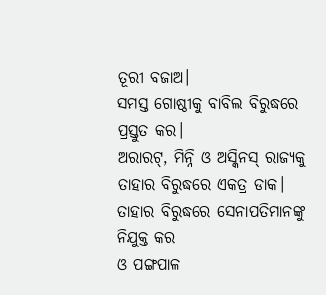ତୂରୀ ବଜାଅ।
ସମସ୍ତ ଗୋଷ୍ଠୀକୁ ବାବିଲ ବିରୁଦ୍ଧରେ ପ୍ରସ୍ତୁତ କର।
ଅରାରଟ୍, ମିନ୍ନି ଓ ଅସ୍କିନସ୍ ରାଜ୍ୟକୁ
ତାହାର ବିରୁଦ୍ଧରେ ଏକତ୍ର ଡାକ।
ତାହାର ବିରୁଦ୍ଧରେ ସେନାପତିମାନଙ୍କୁ ନିଯୁକ୍ତ କର
ଓ ପଙ୍ଗପାଳ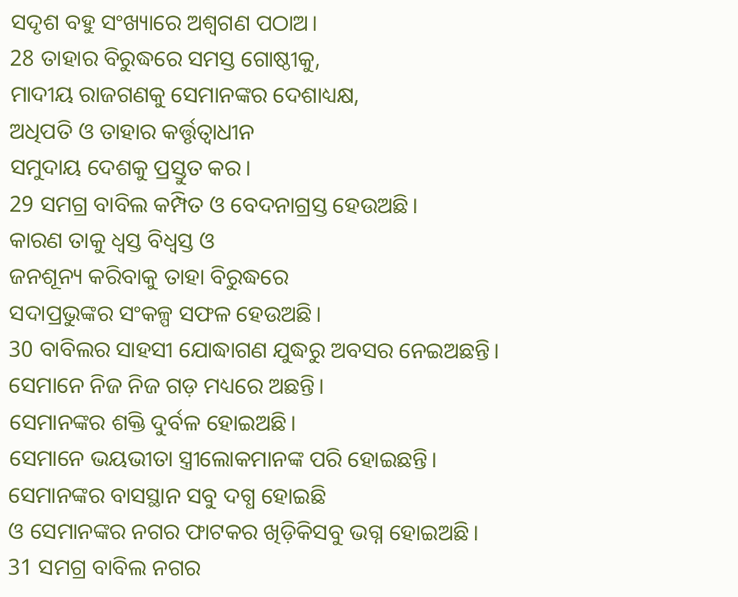ସଦୃଶ ବହୁ ସଂଖ୍ୟାରେ ଅଶ୍ୱଗଣ ପଠାଅ।
28 ତାହାର ବିରୁଦ୍ଧରେ ସମସ୍ତ ଗୋଷ୍ଠୀକୁ,
ମାଦୀୟ ରାଜଗଣକୁ ସେମାନଙ୍କର ଦେଶାଧ୍ୟକ୍ଷ,
ଅଧିପତି ଓ ତାହାର କର୍ତ୍ତୃତ୍ୱାଧୀନ
ସମୁଦାୟ ଦେଶକୁ ପ୍ରସ୍ତୁତ କର।
29 ସମଗ୍ର ବାବିଲ କମ୍ପିତ ଓ ବେଦନାଗ୍ରସ୍ତ ହେଉଅଛି।
କାରଣ ତାକୁ ଧ୍ୱସ୍ତ ବିଧ୍ୱସ୍ତ ଓ
ଜନଶୂନ୍ୟ କରିବାକୁ ତାହା ବିରୁଦ୍ଧରେ
ସଦାପ୍ରଭୁଙ୍କର ସଂକଳ୍ପ ସଫଳ ହେଉଅଛି।
30 ବାବିଲର ସାହସୀ ଯୋଦ୍ଧାଗଣ ଯୁଦ୍ଧରୁ ଅବସର ନେଇଅଛନ୍ତି।
ସେମାନେ ନିଜ ନିଜ ଗଡ଼ ମଧ୍ୟରେ ଅଛନ୍ତି।
ସେମାନଙ୍କର ଶକ୍ତି ଦୁର୍ବଳ ହୋଇଅଛି।
ସେମାନେ ଭୟଭୀତା ସ୍ତ୍ରୀଲୋକମାନଙ୍କ ପରି ହୋଇଛନ୍ତି।
ସେମାନଙ୍କର ବାସସ୍ଥାନ ସବୁ ଦଗ୍ଧ ହୋଇଛି
ଓ ସେମାନଙ୍କର ନଗର ଫାଟକର ଖିଡ଼ିକିସବୁ ଭଗ୍ନ ହୋଇଅଛି।
31 ସମଗ୍ର ବାବିଲ ନଗର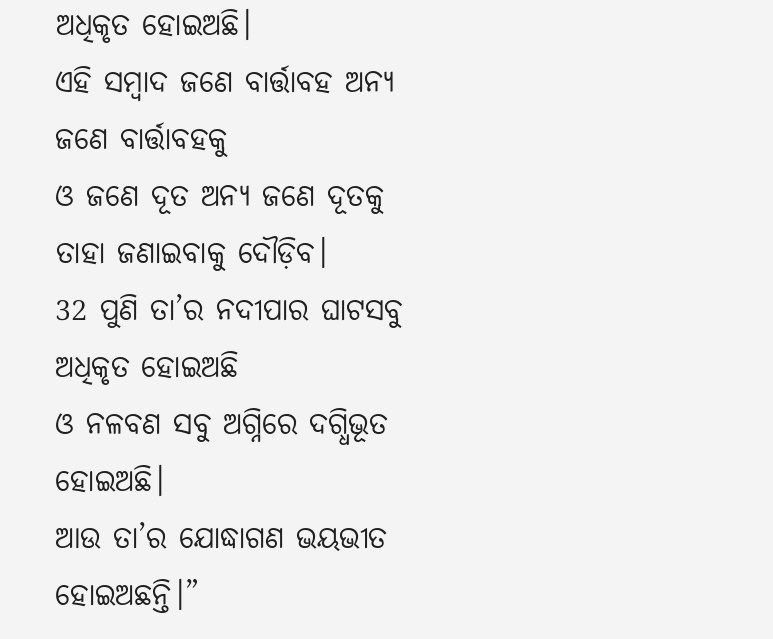ଅଧିକୃତ ହୋଇଅଛି।
ଏହି ସମ୍ବାଦ ଜଣେ ବାର୍ତ୍ତାବହ ଅନ୍ୟ ଜଣେ ବାର୍ତ୍ତାବହକୁ
ଓ ଜଣେ ଦୂତ ଅନ୍ୟ ଜଣେ ଦୂତକୁ
ତାହା ଜଣାଇବାକୁ ଦୌଡ଼ିବ।
32 ପୁଣି ତା’ର ନଦୀପାର ଘାଟସବୁ ଅଧିକୃତ ହୋଇଅଛି
ଓ ନଳବଣ ସବୁ ଅଗ୍ନିରେ ଦଗ୍ଧିଭୂତ ହୋଇଅଛି।
ଆଉ ତା’ର ଯୋଦ୍ଧାଗଣ ଭୟଭୀତ ହୋଇଅଛନ୍ତି।”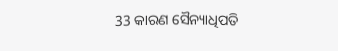33 କାରଣ ସୈନ୍ୟାଧିପତି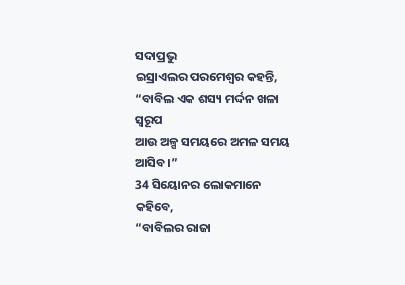ସଦାପ୍ରଭୁ
ଇସ୍ରାଏଲର ପରମେଶ୍ୱର କହନ୍ତି,
“ବାବିଲ ଏକ ଶସ୍ୟ ମର୍ଦ୍ଦନ ଖଳା ସ୍ୱରୂପ
ଆଉ ଅଳ୍ପ ସମୟରେ ଅମଳ ସମୟ ଆସିବ।”
34 ସିୟୋନର ଲୋକମାନେ କହିବେ,
“ବାବିଲର ରାଜା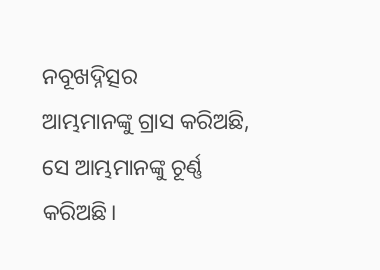ନବୂଖଦ୍ନିତ୍ସର
ଆମ୍ଭମାନଙ୍କୁ ଗ୍ରାସ କରିଅଛି,
ସେ ଆମ୍ଭମାନଙ୍କୁ ଚୂର୍ଣ୍ଣ କରିଅଛି।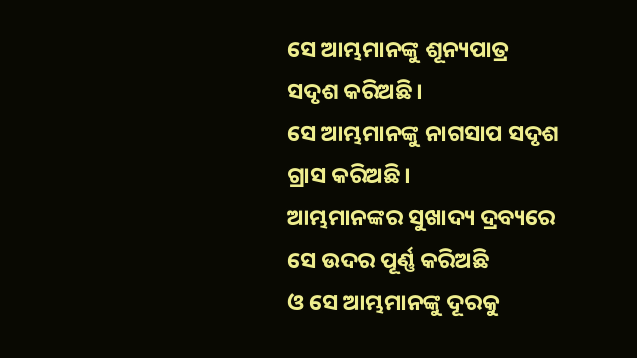ସେ ଆମ୍ଭମାନଙ୍କୁ ଶୂନ୍ୟପାତ୍ର ସଦୃଶ କରିଅଛି।
ସେ ଆମ୍ଭମାନଙ୍କୁ ନାଗସାପ ସଦୃଶ ଗ୍ରାସ କରିଅଛି।
ଆମ୍ଭମାନଙ୍କର ସୁଖାଦ୍ୟ ଦ୍ରବ୍ୟରେ ସେ ଉଦର ପୂର୍ଣ୍ଣ କରିଅଛି
ଓ ସେ ଆମ୍ଭମାନଙ୍କୁ ଦୂରକୁ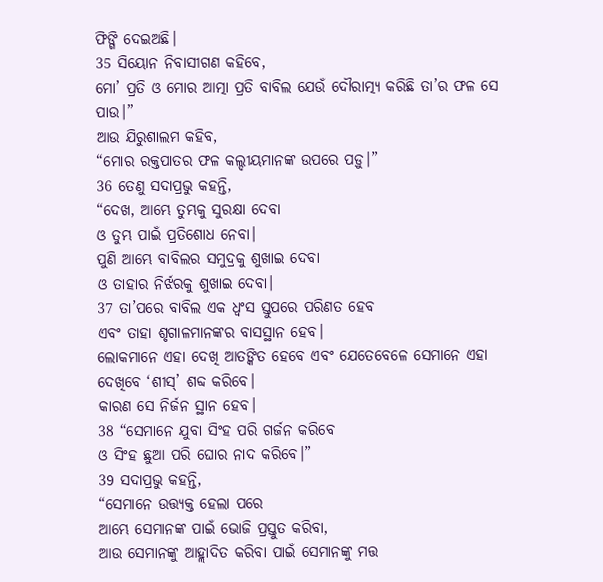ଫିଙ୍ଗି ଦେଇଅଛି।
35 ସିୟୋନ ନିବାସୀଗଣ କହିବେ,
ମୋ’ ପ୍ରତି ଓ ମୋର ଆତ୍ମା ପ୍ରତି ବାବିଲ ଯେଉଁ ଦୌରାତ୍ମ୍ୟ କରିଛି ତା’ର ଫଳ ସେ ପାଉ।”
ଆଉ ଯିରୁଶାଲମ କହିବ,
“ମୋର ରକ୍ତପାତର ଫଳ କଲ୍ଦୀୟମାନଙ୍କ ଉପରେ ପଡ଼ୁ।”
36 ତେଣୁ ସଦାପ୍ରଭୁ କହନ୍ତି,
“ଦେଖ, ଆମ୍ଭେ ତୁମ୍ଭକୁ ସୁରକ୍ଷା ଦେବା
ଓ ତୁମ୍ଭ ପାଇଁ ପ୍ରତିଶୋଧ ନେବା।
ପୁଣି ଆମ୍ଭେ ବାବିଲର ସମୁଦ୍ରକୁ ଶୁଖାଇ ଦେବା
ଓ ତାହାର ନିର୍ଝରକୁ ଶୁଖାଇ ଦେବା।
37 ତା’ପରେ ବାବିଲ ଏକ ଧ୍ୱଂସ ସ୍ତୁପରେ ପରିଣତ ହେବ
ଏବଂ ତାହା ଶୃଗାଳମାନଙ୍କର ବାସସ୍ଥାନ ହେବ।
ଲୋକମାନେ ଏହା ଦେଖି ଆତଙ୍କିତ ହେବେ ଏବଂ ଯେତେବେଳେ ସେମାନେ ଏହା ଦେଖିବେ ‘ଶୀସ୍’ ଶବ୍ଦ କରିବେ।
କାରଣ ସେ ନିର୍ଜନ ସ୍ଥାନ ହେବ।
38 “ସେମାନେ ଯୁବା ସିଂହ ପରି ଗର୍ଜନ କରିବେ
ଓ ସିଂହ ଛୁଆ ପରି ଘୋର ନାଦ କରିବେ।”
39 ସଦାପ୍ରଭୁ କହନ୍ତି,
“ସେମାନେ ଉତ୍ତ୍ୟକ୍ତ ହେଲା ପରେ
ଆମ୍ଭେ ସେମାନଙ୍କ ପାଇଁ ଭୋଜି ପ୍ରସ୍ତୁତ କରିବା,
ଆଉ ସେମାନଙ୍କୁ ଆହ୍ଲାଦିତ କରିବା ପାଇଁ ସେମାନଙ୍କୁ ମତ୍ତ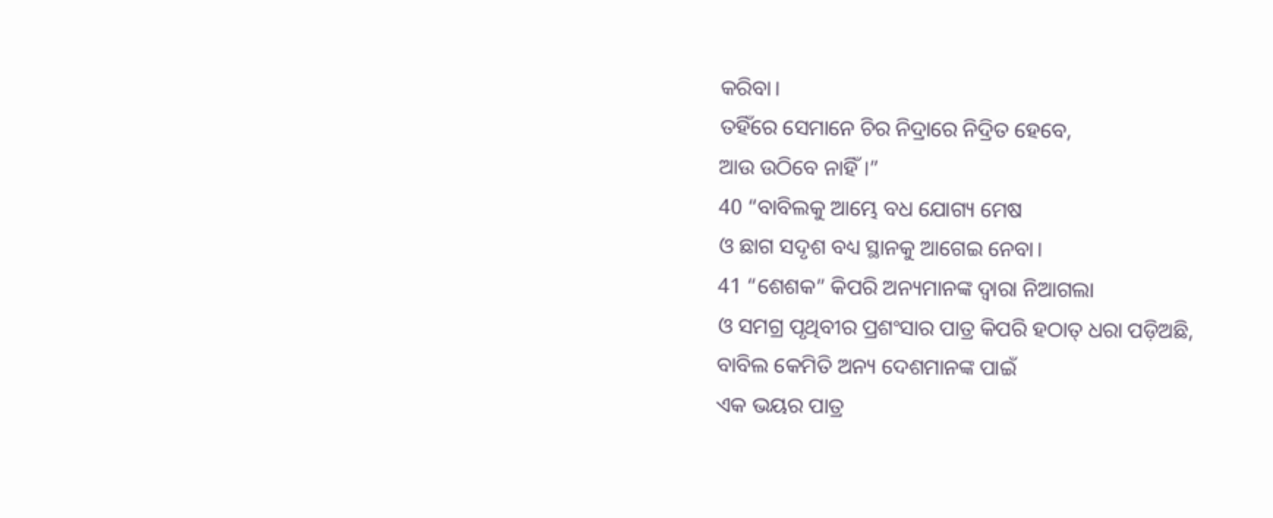କରିବା।
ତହିଁରେ ସେମାନେ ଚିର ନିଦ୍ରାରେ ନିଦ୍ରିତ ହେବେ,
ଆଉ ଉଠିବେ ନାହିଁ।”
40 “ବାବିଲକୁ ଆମ୍ଭେ ବଧ ଯୋଗ୍ୟ ମେଷ
ଓ ଛାଗ ସଦୃଶ ବଧ୍ୟ ସ୍ଥାନକୁ ଆଗେଇ ନେବା।
41 “ଶେଶକ” କିପରି ଅନ୍ୟମାନଙ୍କ ଦ୍ୱାରା ନିଆଗଲା
ଓ ସମଗ୍ର ପୃଥିବୀର ପ୍ରଶଂସାର ପାତ୍ର କିପରି ହଠାତ୍ ଧରା ପଡ଼ିଅଛି,
ବାବିଲ କେମିତି ଅନ୍ୟ ଦେଶମାନଙ୍କ ପାଇଁ
ଏକ ଭୟର ପାତ୍ର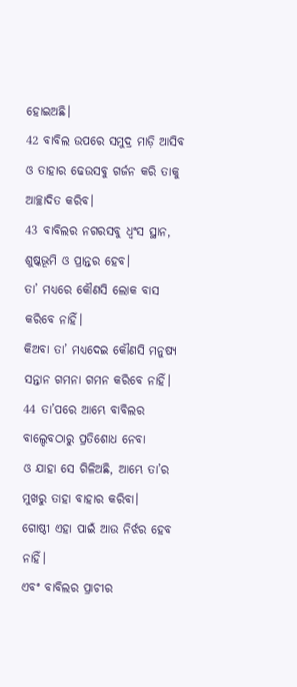ହୋଇଅଛି।
42 ବାବିଲ ଉପରେ ସମୁଦ୍ର ମାଡ଼ି ଆସିବ
ଓ ତାହାର ଢେଉସବୁ ଗର୍ଜନ କରି ତାକୁ ଆଚ୍ଛାଦିତ କରିବ।
43 ବାବିଲର ନଗରସବୁ ଧ୍ୱଂସ ସ୍ଥାନ,
ଶୁଷ୍କଭୂମି ଓ ପ୍ରାନ୍ତର ହେବ।
ତା’ ମଧ୍ୟରେ କୌଣସି ଲୋକ ବାସ କରିବେ ନାହିଁ।
କିଅବା ତା’ ମଧ୍ୟଦେଇ କୌଣସି ମନୁଷ୍ୟ ସନ୍ତାନ ଗମନା ଗମନ କରିବେ ନାହିଁ।
44 ତା’ପରେ ଆମ୍ଭେ ବାବିଲର ବାଲ୍ଦେବଠାରୁ ପ୍ରତିଶୋଧ ନେବା
ଓ ଯାହା ସେ ଗିଳିଅଛି, ଆମ୍ଭେ ତା’ର ମୁଖରୁ ତାହା ବାହାର କରିବା।
ଗୋଷ୍ଠୀ ଏହା ପାଇଁ ଆଉ ନିର୍ଝର ହେବ ନାହିଁ।
ଏବଂ ବାବିଲର ପ୍ରାଚୀର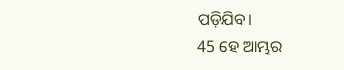ପଡ଼ିଯିବ।
45 ହେ ଆମ୍ଭର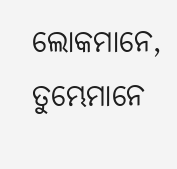ଲୋକମାନେ,
ତୁମ୍ଭେମାନେ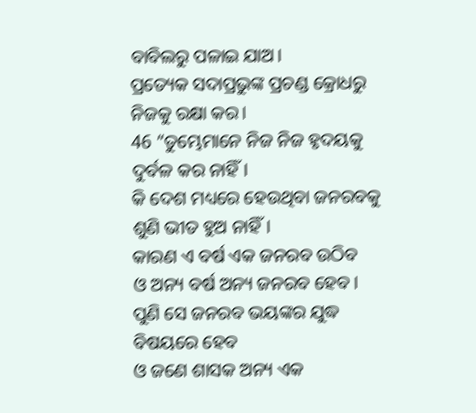ବାବିଲରୁ ପଳାଇ ଯାଅ।
ପ୍ରତ୍ୟେକ ସଦାପ୍ରଭୁଙ୍କ ପ୍ରଚଣ୍ଡ କ୍ରୋଧରୁ ନିଜକୁ ରକ୍ଷା କର।
46 “ତୁମ୍ଭେମାନେ ନିଜ ନିଜ ହୃଦୟକୁ ଦୁର୍ବଳ କର ନାହିଁ।
କି ଦେଶ ମଧ୍ୟରେ ହେଉଥିବା ଜନରବକୁ ଶୁଣି ଭୀତ ହୁଅ ନାହିଁ।
କାରଣ ଏ ବର୍ଷ ଏକ ଜନରବ ଉଠିବ
ଓ ଅନ୍ୟ ବର୍ଷ ଅନ୍ୟ ଜନରବ ହେବ।
ପୁଣି ସେ ଜନରବ ଭୟଙ୍କର ଯୁଦ୍ଧ ବିଷୟରେ ହେବ
ଓ ଜଣେ ଶାସକ ଅନ୍ୟ ଏକ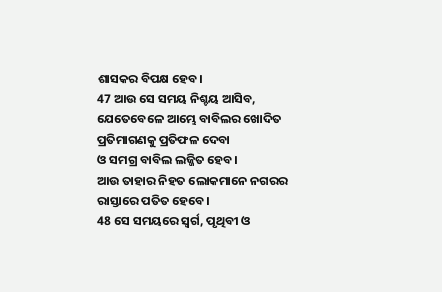ଶାସକର ବିପକ୍ଷ ହେବ।
47 ଆଉ ସେ ସମୟ ନିଶ୍ଚୟ ଆସିବ,
ଯେତେବେଳେ ଆମ୍ଭେ ବାବିଲର ଖୋଦିତ ପ୍ରତିମାଗଣକୁ ପ୍ରତିଫଳ ଦେବା
ଓ ସମଗ୍ର ବାବିଲ ଲଜ୍ଜିତ ହେବ।
ଆଉ ତାହାର ନିହତ ଲୋକମାନେ ନଗରର ରାସ୍ତାରେ ପତିତ ହେବେ।
48 ସେ ସମୟରେ ସ୍ୱର୍ଗ, ପୃଥିବୀ ଓ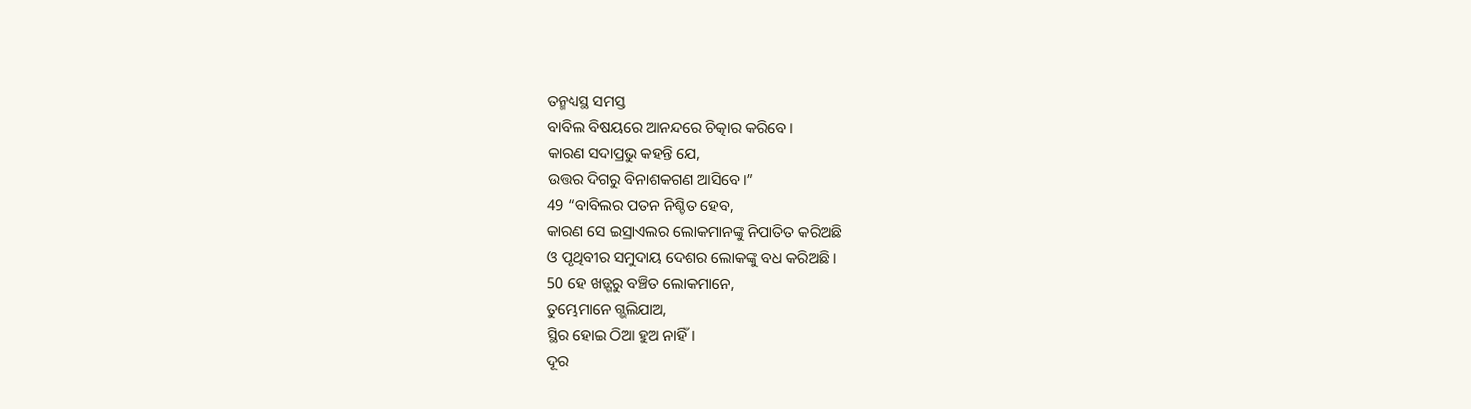ତନ୍ମଧ୍ୟସ୍ଥ ସମସ୍ତ
ବାବିଲ ବିଷୟରେ ଆନନ୍ଦରେ ଚିତ୍କାର କରିବେ।
କାରଣ ସଦାପ୍ରଭୁ କହନ୍ତି ଯେ,
ଉତ୍ତର ଦିଗରୁ ବିନାଶକଗଣ ଆସିବେ।”
49 “ବାବିଲର ପତନ ନିଶ୍ଚିତ ହେବ,
କାରଣ ସେ ଇସ୍ରାଏଲର ଲୋକମାନଙ୍କୁ ନିପାତିତ କରିଅଛି
ଓ ପୃଥିବୀର ସମୁଦାୟ ଦେଶର ଲୋକଙ୍କୁ ବଧ କରିଅଛି।
50 ହେ ଖଡ଼୍ଗରୁ ବଞ୍ଚିତ ଲୋକମାନେ,
ତୁମ୍ଭେମାନେ ଗ୍ଭଲିଯାଅ,
ସ୍ଥିର ହୋଇ ଠିଆ ହୁଅ ନାହିଁ।
ଦୂର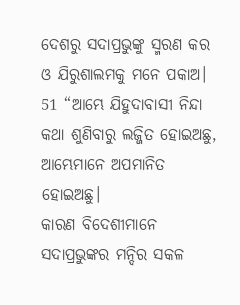ଦେଶରୁ ସଦାପ୍ରଭୁଙ୍କୁ ସ୍ମରଣ କର
ଓ ଯିରୁଶାଲମକୁ ମନେ ପକାଅ।
51 “ଆମ୍ଭେ ଯିହୁଦାବାସୀ ନିନ୍ଦା କଥା ଶୁଣିବାରୁ ଲଜ୍ଜିତ ହୋଇଅଛୁ,
ଆମ୍ଭେମାନେ ଅପମାନିତ ହୋଇଅଛୁ।
କାରଣ ବିଦେଶୀମାନେ ସଦାପ୍ରଭୁଙ୍କର ମନ୍ଦିର ସକଳ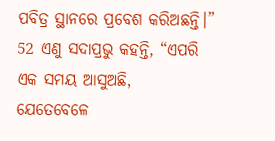ପବିତ୍ର ସ୍ଥାନରେ ପ୍ରବେଶ କରିଅଛନ୍ତି।”
52 ଏଣୁ ସଦାପ୍ରଭୁ କହନ୍ତି, “ଏପରି ଏକ ସମୟ ଆସୁଅଛି,
ଯେତେବେଳେ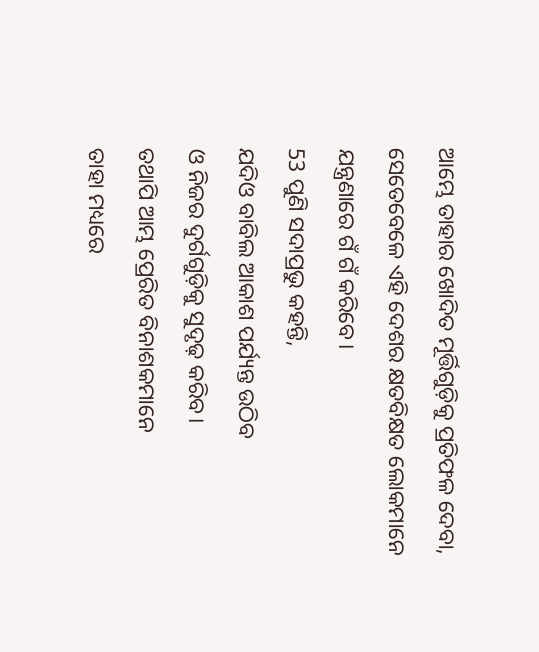ଆମ୍ଭେ ତାହାର ଖୋଦିତ ମୂର୍ତ୍ତିଗୁଡ଼ିକୁ ପ୍ରତିଫଳ ଦେବା,
ସେତେବେଳେ ଏହି ଦେଶର କ୍ଷତବିକ୍ଷତ ଲୋକମାନେ
ଯନ୍ତ୍ରଣାରେ ଗଁ ଗଁ କରିବେ।
53 ପୁଣି ସଦାପ୍ରଭୁ କହନ୍ତି,
ଯଦିଓ ବାବିଲ ଆକାଶ ପର୍ଯ୍ୟନ୍ତ ଉଠିବ
ଓ ନିଜର ଦୁର୍ଗଗୁଡ଼ିକୁ ସୁଦୃଢ଼ କରିବ।
ତଥାପି ଆମ୍ଭ ପ୍ରେରିତ ବିନାଶକମାନେ
ତାହା ମଧ୍ୟରେ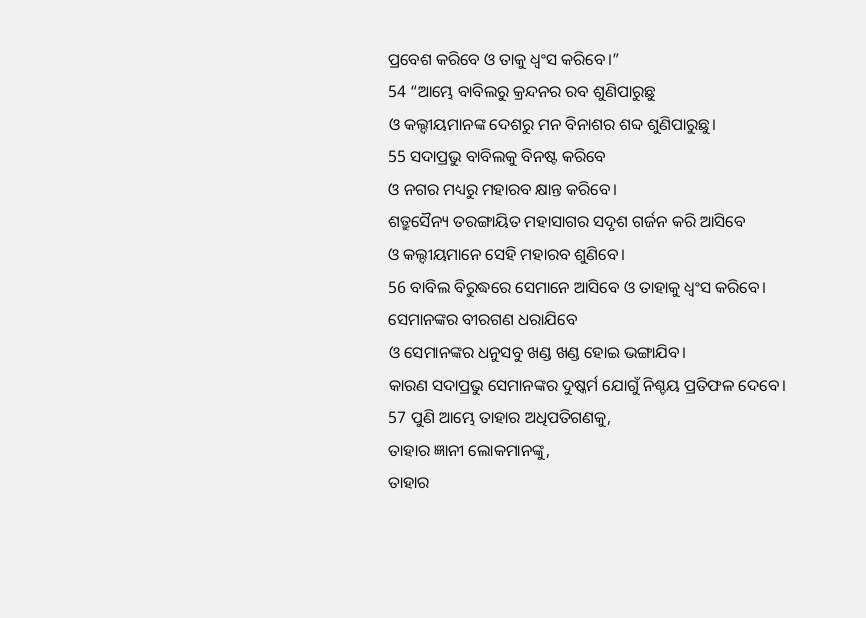ପ୍ରବେଶ କରିବେ ଓ ତାକୁ ଧ୍ୱଂସ କରିବେ।”
54 “ଆମ୍ଭେ ବାବିଲରୁ କ୍ରନ୍ଦନର ରବ ଶୁଣିପାରୁଛୁ
ଓ କଲ୍ଦୀୟମାନଙ୍କ ଦେଶରୁ ମନ ବିନାଶର ଶବ୍ଦ ଶୁଣିପାରୁଛୁ।
55 ସଦାପ୍ରଭୁ ବାବିଲକୁ ବିନଷ୍ଟ କରିବେ
ଓ ନଗର ମଧ୍ୟରୁ ମହାରବ କ୍ଷାନ୍ତ କରିବେ।
ଶତ୍ରୁସୈନ୍ୟ ତରଙ୍ଗାୟିତ ମହାସାଗର ସଦୃଶ ଗର୍ଜନ କରି ଆସିବେ
ଓ କଲ୍ଦୀୟମାନେ ସେହି ମହାରବ ଶୁଣିବେ।
56 ବାବିଲ ବିରୁଦ୍ଧରେ ସେମାନେ ଆସିବେ ଓ ତାହାକୁ ଧ୍ୱଂସ କରିବେ।
ସେମାନଙ୍କର ବୀରଗଣ ଧରାଯିବେ
ଓ ସେମାନଙ୍କର ଧନୁସବୁ ଖଣ୍ଡ ଖଣ୍ଡ ହୋଇ ଭଙ୍ଗାଯିବ।
କାରଣ ସଦାପ୍ରଭୁ ସେମାନଙ୍କର ଦୁଷ୍କର୍ମ ଯୋଗୁଁ ନିଶ୍ଚୟ ପ୍ରତିଫଳ ଦେବେ।
57 ପୁଣି ଆମ୍ଭେ ତାହାର ଅଧିପତିଗଣକୁ,
ତାହାର ଜ୍ଞାନୀ ଲୋକମାନଙ୍କୁ,
ତାହାର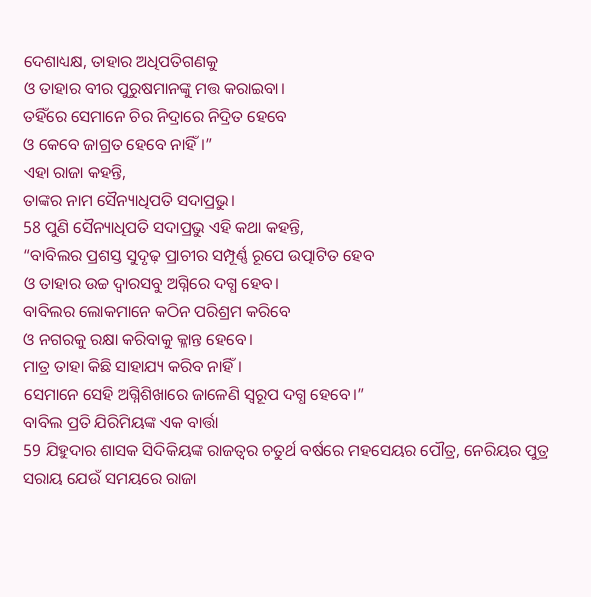ଦେଶାଧ୍ୟକ୍ଷ, ତାହାର ଅଧିପତିଗଣକୁ
ଓ ତାହାର ବୀର ପୁରୁଷମାନଙ୍କୁ ମତ୍ତ କରାଇବା।
ତହିଁରେ ସେମାନେ ଚିର ନିଦ୍ରାରେ ନିଦ୍ରିତ ହେବେ
ଓ କେବେ ଜାଗ୍ରତ ହେବେ ନାହିଁ।”
ଏହା ରାଜା କହନ୍ତି,
ତାଙ୍କର ନାମ ସୈନ୍ୟାଧିପତି ସଦାପ୍ରଭୁ।
58 ପୁଣି ସୈନ୍ୟାଧିପତି ସଦାପ୍ରଭୁ ଏହି କଥା କହନ୍ତି,
“ବାବିଲର ପ୍ରଶସ୍ତ ସୁଦୃଢ଼ ପ୍ରାଚୀର ସମ୍ପୂର୍ଣ୍ଣ ରୂପେ ଉତ୍ପାଟିତ ହେବ
ଓ ତାହାର ଉଚ୍ଚ ଦ୍ୱାରସବୁ ଅଗ୍ନିରେ ଦଗ୍ଧ ହେବ।
ବାବିଲର ଲୋକମାନେ କଠିନ ପରିଶ୍ରମ କରିବେ
ଓ ନଗରକୁ ରକ୍ଷା କରିବାକୁ କ୍ଳାନ୍ତ ହେବେ।
ମାତ୍ର ତାହା କିଛି ସାହାଯ୍ୟ କରିବ ନାହିଁ।
ସେମାନେ ସେହି ଅଗ୍ନିଶିଖାରେ ଜାଳେଣି ସ୍ୱରୂପ ଦଗ୍ଧ ହେବେ।”
ବାବିଲ ପ୍ରତି ଯିରିମିୟଙ୍କ ଏକ ବାର୍ତ୍ତା
59 ଯିହୁଦାର ଶାସକ ସିଦିକିୟଙ୍କ ରାଜତ୍ୱର ଚତୁର୍ଥ ବର୍ଷରେ ମହସେୟର ପୌତ୍ର, ନେରିୟର ପୁତ୍ର ସରାୟ ଯେଉଁ ସମୟରେ ରାଜା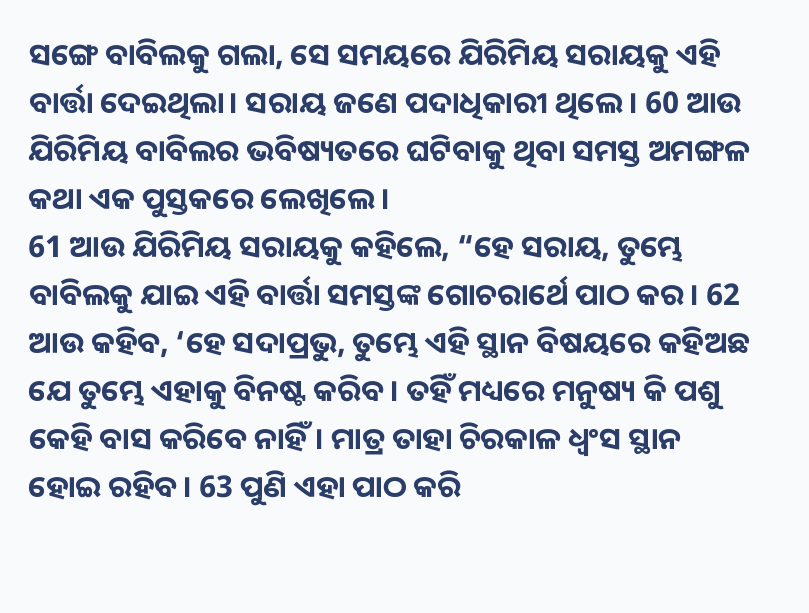ସଙ୍ଗେ ବାବିଲକୁ ଗଲା, ସେ ସମୟରେ ଯିରିମିୟ ସରାୟକୁ ଏହି ବାର୍ତ୍ତା ଦେଇଥିଲା। ସରାୟ ଜଣେ ପଦାଧିକାରୀ ଥିଲେ। 60 ଆଉ ଯିରିମିୟ ବାବିଲର ଭବିଷ୍ୟତରେ ଘଟିବାକୁ ଥିବା ସମସ୍ତ ଅମଙ୍ଗଳ କଥା ଏକ ପୁସ୍ତକରେ ଲେଖିଲେ।
61 ଆଉ ଯିରିମିୟ ସରାୟକୁ କହିଲେ, “ହେ ସରାୟ, ତୁମ୍ଭେ ବାବିଲକୁ ଯାଇ ଏହି ବାର୍ତ୍ତା ସମସ୍ତଙ୍କ ଗୋଚରାର୍ଥେ ପାଠ କର। 62 ଆଉ କହିବ, ‘ହେ ସଦାପ୍ରଭୁ, ତୁମ୍ଭେ ଏହି ସ୍ଥାନ ବିଷୟରେ କହିଅଛ ଯେ ତୁମ୍ଭେ ଏହାକୁ ବିନଷ୍ଟ କରିବ। ତହିଁ ମଧ୍ୟରେ ମନୁଷ୍ୟ କି ପଶୁ କେହି ବାସ କରିବେ ନାହିଁ। ମାତ୍ର ତାହା ଚିରକାଳ ଧ୍ୱଂସ ସ୍ଥାନ ହୋଇ ରହିବ। 63 ପୁଣି ଏହା ପାଠ କରି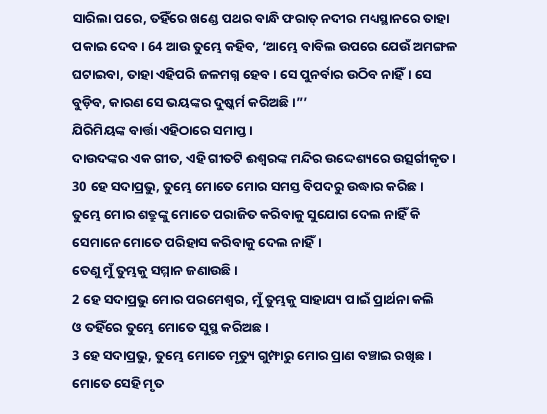ସାରିଲା ପରେ, ତହିଁରେ ଖଣ୍ଡେ ପଥର ବାନ୍ଧି ଫରାତ୍ ନଦୀର ମଧ୍ୟସ୍ଥାନରେ ତାହା ପକାଇ ଦେବ। 64 ଆଉ ତୁମ୍ଭେ କହିବ, ‘ଆମ୍ଭେ ବାବିଲ ଉପରେ ଯେଉଁ ଅମଙ୍ଗଳ ଘଟାଇବା, ତାହା ଏହିପରି ଜଳମଗ୍ନ ହେବ। ସେ ପୁନର୍ବାର ଉଠିବ ନାହିଁ। ସେ ବୁଡ଼ିବ, କାରଣ ସେ ଭୟଙ୍କର ଦୁଷ୍କର୍ମ କରିଅଛି।”’
ଯିରିମିୟଙ୍କ ବାର୍ତ୍ତା ଏହିଠାରେ ସମାପ୍ତ।
ଦାଉଦଙ୍କର ଏକ ଗୀତ, ଏହି ଗୀତଟି ଈଶ୍ୱରଙ୍କ ମନ୍ଦିର ଉଦ୍ଦେଶ୍ୟରେ ଉତ୍ସର୍ଗୀକୃତ।
30 ହେ ସଦାପ୍ରଭୁ, ତୁମ୍ଭେ ମୋତେ ମୋର ସମସ୍ତ ବିପଦରୁ ଉଦ୍ଧାର କରିଛ।
ତୁମ୍ଭେ ମୋର ଶତ୍ରୁଙ୍କୁ ମୋତେ ପରାଜିତ କରିବାକୁ ସୁଯୋଗ ଦେଲ ନାହିଁ କି ସେମାନେ ମୋତେ ପରିହାସ କରିବାକୁ ଦେଲ ନାହିଁ।
ତେଣୁ ମୁଁ ତୁମ୍ଭକୁ ସମ୍ମାନ ଜଣାଉଛି।
2 ହେ ସଦାପ୍ରଭୁ ମୋର ପରମେଶ୍ୱର, ମୁଁ ତୁମ୍ଭକୁ ସାହାଯ୍ୟ ପାଇଁ ପ୍ରାର୍ଥନା କଲି
ଓ ତହିଁରେ ତୁମ୍ଭେ ମୋତେ ସୁସ୍ଥ କରିଅଛ।
3 ହେ ସଦାପ୍ରଭୁ, ତୁମ୍ଭେ ମୋତେ ମୃତ୍ୟୁ ଗୁମ୍ଫାରୁ ମୋର ପ୍ରାଣ ବଞ୍ଚାଇ ରଖିଛ।
ମୋତେ ସେହି ମୃତ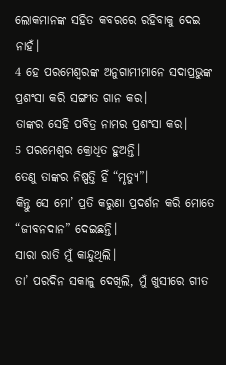ଲୋକମାନଙ୍କ ସହିତ କବରରେ ରହିବାକୁ ଦେଇ ନାହଁ।
4 ହେ ପରମେଶ୍ୱରଙ୍କ ଅନୁଗାମୀମାନେ ସଦାପ୍ରଭୁଙ୍କ ପ୍ରଶଂସା କରି ସଙ୍ଗୀତ ଗାନ କର।
ତାଙ୍କର ସେହି ପବିତ୍ର ନାମର ପ୍ରଶଂସା କର।
5 ପରମେଶ୍ୱର କ୍ରୋଧିତ ହୁଅନ୍ତି।
ତେଣୁ ତାଙ୍କର ନିଷ୍ପତ୍ତି ହିଁ “ମୃତ୍ୟୁ”।
କିନ୍ତୁ ସେ ମୋ’ ପ୍ରତି କରୁଣା ପ୍ରଦର୍ଶନ କରି ମୋତେ “ଜୀବନଦାନ” ଦେଇଛନ୍ତି।
ସାରା ରାତି ମୁଁ କାନ୍ଦୁଥିଲି।
ତା’ ପରଦିନ ସକାଳୁ ଦେଖିଲି, ମୁଁ ଖୁସୀରେ ଗୀତ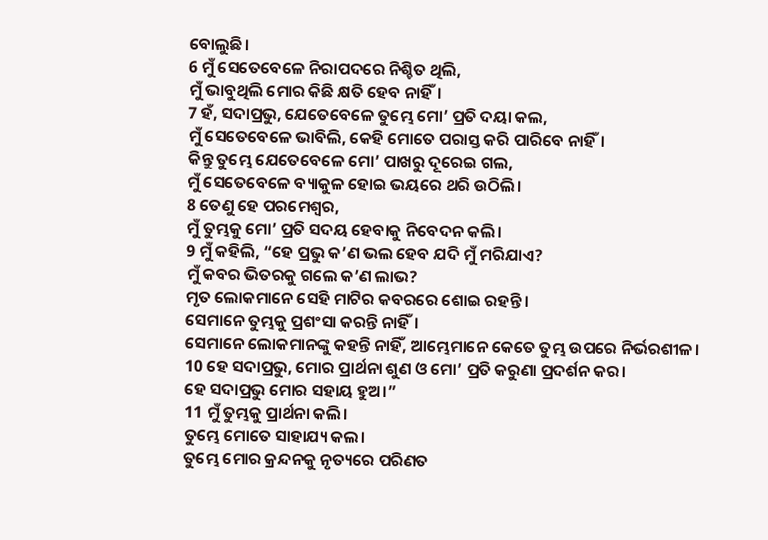ବୋଲୁଛି।
6 ମୁଁ ସେତେବେଳେ ନିରାପଦରେ ନିଶ୍ଚିତ ଥିଲି,
ମୁଁ ଭାବୁଥିଲି ମୋର କିଛି କ୍ଷତି ହେବ ନାହିଁ।
7 ହଁ, ସଦାପ୍ରଭୁ, ଯେତେବେଳେ ତୁମ୍ଭେ ମୋ’ ପ୍ରତି ଦୟା କଲ,
ମୁଁ ସେତେବେଳେ ଭାବିଲି, କେହି ମୋତେ ପରାସ୍ତ କରି ପାରିବେ ନାହିଁ।
କିନ୍ତୁ ତୁମ୍ଭେ ଯେତେବେଳେ ମୋ’ ପାଖରୁ ଦୂରେଇ ଗଲ,
ମୁଁ ସେତେବେଳେ ବ୍ୟାକୁଳ ହୋଇ ଭୟରେ ଥରି ଉଠିଲି।
8 ତେଣୁ ହେ ପରମେଶ୍ୱର,
ମୁଁ ତୁମ୍ଭକୁ ମୋ’ ପ୍ରତି ସଦୟ ହେବାକୁ ନିବେଦନ କଲି।
9 ମୁଁ କହିଲି, “ହେ ପ୍ରଭୁ କ’ଣ ଭଲ ହେବ ଯଦି ମୁଁ ମରିଯାଏ?
ମୁଁ କବର ଭିତରକୁ ଗଲେ କ’ଣ ଲାଭ?
ମୃତ ଲୋକମାନେ ସେହି ମାଟିର କବରରେ ଶୋଇ ରହନ୍ତି।
ସେମାନେ ତୁମ୍ଭକୁ ପ୍ରଶଂସା କରନ୍ତି ନାହିଁ।
ସେମାନେ ଲୋକମାନଙ୍କୁ କହନ୍ତି ନାହିଁ, ଆମ୍ଭେମାନେ କେତେ ତୁମ୍ଭ ଉପରେ ନିର୍ଭରଶୀଳ।
10 ହେ ସଦାପ୍ରଭୁ, ମୋର ପ୍ରାର୍ଥନା ଶୁଣ ଓ ମୋ’ ପ୍ରତି କରୁଣା ପ୍ରଦର୍ଶନ କର।
ହେ ସଦାପ୍ରଭୁ ମୋର ସହାୟ ହୁଅ।”
11 ମୁଁ ତୁମ୍ଭକୁ ପ୍ରାର୍ଥନା କଲି।
ତୁମ୍ଭେ ମୋତେ ସାହାଯ୍ୟ କଲ।
ତୁମ୍ଭେ ମୋର କ୍ରନ୍ଦନକୁ ନୃତ୍ୟରେ ପରିଣତ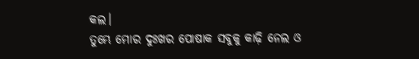କଲ।
ତୁମ୍ଭେ ମୋର ଦୁଃଖର ପୋଷାକ ସବୁକୁ କାଢ଼ି ନେଲ ଓ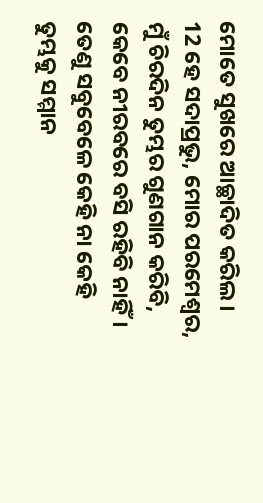ମୋତେ ସୁଖରେ ଆଚ୍ଛାଦିତ କରିଲ।
12 ହେ ସଦାପ୍ରଭୁ, ମୋର ପରମେଶ୍ୱର, ମୁଁ ଚିରଦିନ ତୁମ୍ଭର ଗୁଣଗାନ କରିବି, କେବେ ନୀରବରେ ବସି ରହିବି ନାହିଁ।
ତେଣୁ ସବୁବେଳେ କେହି ନା କେହି ତୁମ୍ଭକୁ ସମ୍ମାନ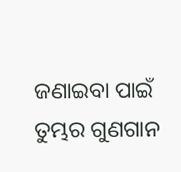ଜଣାଇବା ପାଇଁ ତୁମ୍ଭର ଗୁଣଗାନ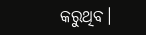କରୁଥିବ।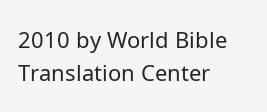2010 by World Bible Translation Center